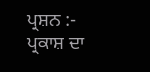ਪ੍ਰਸ਼ਨ :- ਪ੍ਰਕਾਸ਼ ਦਾ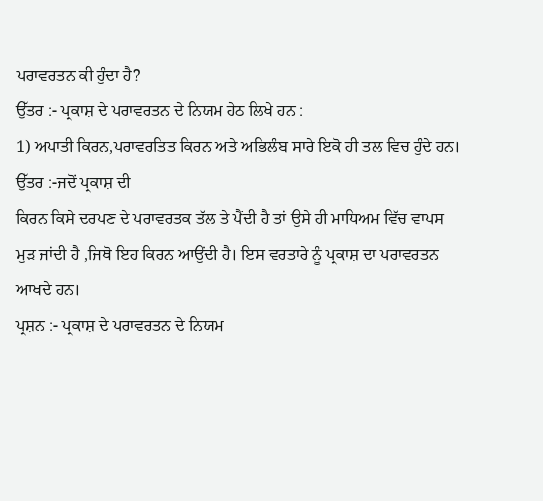ਪਰਾਵਰਤਨ ਕੀ ਹੁੰਦਾ ਹੈ?
ਉੱਤਰ :- ਪ੍ਰਕਾਸ਼ ਦੇ ਪਰਾਵਰਤਨ ਦੇ ਨਿਯਮ ਹੇਠ ਲਿਖੇ ਹਨ :
1) ਅਪਾਤੀ ਕਿਰਨ,ਪਰਾਵਰਤਿਤ ਕਿਰਨ ਅਤੇ ਅਭਿਲੰਬ ਸਾਰੇ ਇਕੋ ਹੀ ਤਲ ਵਿਚ ਹੁੰਦੇ ਹਨ।
ਉੱਤਰ :-ਜਦੋਂ ਪ੍ਰਕਾਸ਼ ਦੀ
ਕਿਰਨ ਕਿਸੇ ਦਰਪਣ ਦੇ ਪਰਾਵਰਤਕ ਤੱਲ ਤੇ ਪੈਂਦੀ ਹੈ ਤਾਂ ਉਸੇ ਹੀ ਮਾਧਿਅਮ ਵਿੱਚ ਵਾਪਸ
ਮੁੜ ਜਾਂਦੀ ਹੈ ,ਜਿਥੋ ਇਹ ਕਿਰਨ ਆਉਂਦੀ ਹੈ। ਇਸ ਵਰਤਾਰੇ ਨੂੰ ਪ੍ਰਕਾਸ਼ ਦਾ ਪਰਾਵਰਤਨ
ਆਖਦੇ ਹਨ।
ਪ੍ਰਸ਼ਨ :- ਪ੍ਰਕਾਸ਼ ਦੇ ਪਰਾਵਰਤਨ ਦੇ ਨਿਯਮ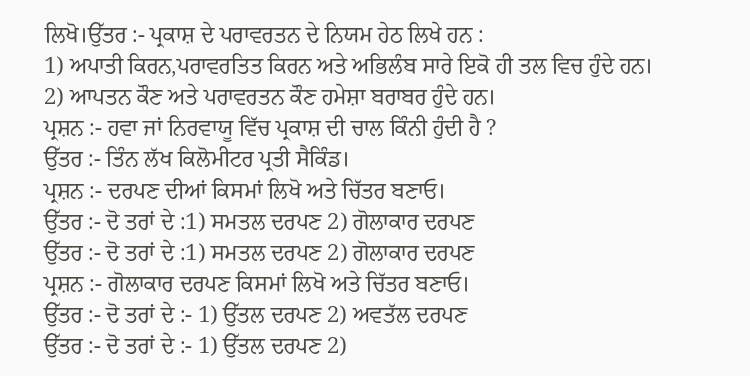ਲਿਖੋ।ਉੱਤਰ :- ਪ੍ਰਕਾਸ਼ ਦੇ ਪਰਾਵਰਤਨ ਦੇ ਨਿਯਮ ਹੇਠ ਲਿਖੇ ਹਨ :
1) ਅਪਾਤੀ ਕਿਰਨ,ਪਰਾਵਰਤਿਤ ਕਿਰਨ ਅਤੇ ਅਭਿਲੰਬ ਸਾਰੇ ਇਕੋ ਹੀ ਤਲ ਵਿਚ ਹੁੰਦੇ ਹਨ।
2) ਆਪਤਨ ਕੌਣ ਅਤੇ ਪਰਾਵਰਤਨ ਕੌਣ ਹਮੇਸ਼ਾ ਬਰਾਬਰ ਹੁੰਦੇ ਹਨ।
ਪ੍ਰਸ਼ਨ :- ਹਵਾ ਜਾਂ ਨਿਰਵਾਯੂ ਵਿੱਚ ਪ੍ਰਕਾਸ਼ ਦੀ ਚਾਲ ਕਿੰਨੀ ਹੁੰਦੀ ਹੈ ?
ਉੱਤਰ :- ਤਿੰਨ ਲੱਖ ਕਿਲੋਮੀਟਰ ਪ੍ਰਤੀ ਸੈਕਿੰਡ।
ਪ੍ਰਸ਼ਨ :- ਦਰਪਣ ਦੀਆਂ ਕਿਸਮਾਂ ਲਿਖੋ ਅਤੇ ਚਿੱਤਰ ਬਣਾਓ।
ਉੱਤਰ :- ਦੋ ਤਰਾਂ ਦੇ :1) ਸਮਤਲ ਦਰਪਣ 2) ਗੋਲਾਕਾਰ ਦਰਪਣ
ਉੱਤਰ :- ਦੋ ਤਰਾਂ ਦੇ :1) ਸਮਤਲ ਦਰਪਣ 2) ਗੋਲਾਕਾਰ ਦਰਪਣ
ਪ੍ਰਸ਼ਨ :- ਗੋਲਾਕਾਰ ਦਰਪਣ ਕਿਸਮਾਂ ਲਿਖੋ ਅਤੇ ਚਿੱਤਰ ਬਣਾਓ।
ਉੱਤਰ :- ਦੋ ਤਰਾਂ ਦੇ :- 1) ਉੱਤਲ ਦਰਪਣ 2) ਅਵਤੱਲ ਦਰਪਣ
ਉੱਤਰ :- ਦੋ ਤਰਾਂ ਦੇ :- 1) ਉੱਤਲ ਦਰਪਣ 2)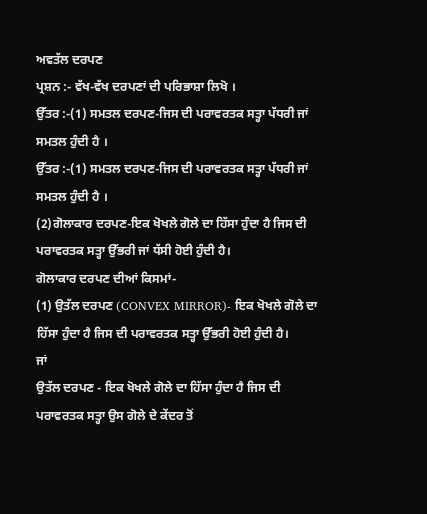ਅਵਤੱਲ ਦਰਪਣ
ਪ੍ਰਸ਼ਨ :- ਵੱਖ-ਵੱਖ ਦਰਪਣਾਂ ਦੀ ਪਰਿਭਾਸ਼ਾ ਲਿਖੋ ।
ਉੱਤਰ :-(1) ਸਮਤਲ ਦਰਪਣ-ਜਿਸ ਦੀ ਪਰਾਵਰਤਕ ਸਤ੍ਹਾ ਪੱਧਰੀ ਜਾਂ ਸਮਤਲ ਹੁੰਦੀ ਹੈ ।
ਉੱਤਰ :-(1) ਸਮਤਲ ਦਰਪਣ-ਜਿਸ ਦੀ ਪਰਾਵਰਤਕ ਸਤ੍ਹਾ ਪੱਧਰੀ ਜਾਂ ਸਮਤਲ ਹੁੰਦੀ ਹੈ ।
(2)ਗੋਲਾਕਾਰ ਦਰਪਣ-ਇਕ ਖੋਖਲੇ ਗੋਲੇ ਦਾ ਹਿੱਸਾ ਹੁੰਦਾ ਹੈ ਜਿਸ ਦੀ ਪਰਾਵਰਤਕ ਸਤ੍ਹਾ ਉੱਭਰੀ ਜਾਂ ਧੱਸੀ ਹੋਈ ਹੁੰਦੀ ਹੈ।
ਗੋਲਾਕਾਰ ਦਰਪਣ ਦੀਆਂ ਕਿਸਮਾਂ-
(1) ਉਤੱਲ ਦਰਪਣ (CONVEX MIRROR)- ਇਕ ਖੋਖਲੇ ਗੋਲੇ ਦਾ ਹਿੱਸਾ ਹੁੰਦਾ ਹੈ ਜਿਸ ਦੀ ਪਰਾਵਰਤਕ ਸਤ੍ਹਾ ਉੱਭਰੀ ਹੋਈ ਹੁੰਦੀ ਹੈ।
ਜਾਂ
ਉਤੱਲ ਦਰਪਣ - ਇਕ ਖੋਖਲੇ ਗੋਲੇ ਦਾ ਹਿੱਸਾ ਹੁੰਦਾ ਹੈ ਜਿਸ ਦੀ ਪਰਾਵਰਤਕ ਸਤ੍ਹਾ ਉਸ ਗੋਲੇ ਦੇ ਕੇਂਦਰ ਤੋਂ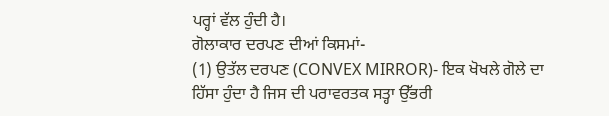ਪਰ੍ਹਾਂ ਵੱਲ ਹੁੰਦੀ ਹੈ।
ਗੋਲਾਕਾਰ ਦਰਪਣ ਦੀਆਂ ਕਿਸਮਾਂ-
(1) ਉਤੱਲ ਦਰਪਣ (CONVEX MIRROR)- ਇਕ ਖੋਖਲੇ ਗੋਲੇ ਦਾ ਹਿੱਸਾ ਹੁੰਦਾ ਹੈ ਜਿਸ ਦੀ ਪਰਾਵਰਤਕ ਸਤ੍ਹਾ ਉੱਭਰੀ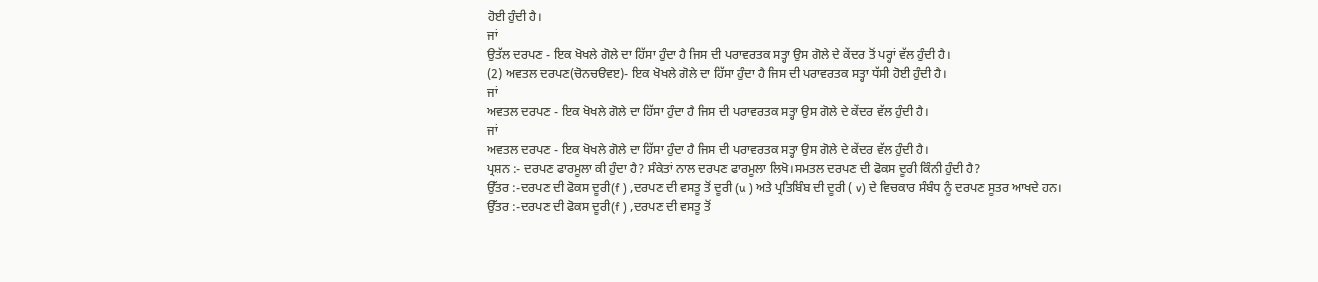ਹੋਈ ਹੁੰਦੀ ਹੈ।
ਜਾਂ
ਉਤੱਲ ਦਰਪਣ - ਇਕ ਖੋਖਲੇ ਗੋਲੇ ਦਾ ਹਿੱਸਾ ਹੁੰਦਾ ਹੈ ਜਿਸ ਦੀ ਪਰਾਵਰਤਕ ਸਤ੍ਹਾ ਉਸ ਗੋਲੇ ਦੇ ਕੇਂਦਰ ਤੋਂ ਪਰ੍ਹਾਂ ਵੱਲ ਹੁੰਦੀ ਹੈ।
(2) ਅਵਤਲ ਦਰਪਣ(ਚੋਨਚੳਵੲ)- ਇਕ ਖੋਖਲੇ ਗੋਲੇ ਦਾ ਹਿੱਸਾ ਹੁੰਦਾ ਹੈ ਜਿਸ ਦੀ ਪਰਾਵਰਤਕ ਸਤ੍ਹਾ ਧੱਸੀ ਹੋਈ ਹੁੰਦੀ ਹੈ।
ਜਾਂ
ਅਵਤਲ ਦਰਪਣ - ਇਕ ਖੋਖਲੇ ਗੋਲੇ ਦਾ ਹਿੱਸਾ ਹੁੰਦਾ ਹੈ ਜਿਸ ਦੀ ਪਰਾਵਰਤਕ ਸਤ੍ਹਾ ਉਸ ਗੋਲੇ ਦੇ ਕੇਂਦਰ ਵੱਲ ਹੁੰਦੀ ਹੈ।
ਜਾਂ
ਅਵਤਲ ਦਰਪਣ - ਇਕ ਖੋਖਲੇ ਗੋਲੇ ਦਾ ਹਿੱਸਾ ਹੁੰਦਾ ਹੈ ਜਿਸ ਦੀ ਪਰਾਵਰਤਕ ਸਤ੍ਹਾ ਉਸ ਗੋਲੇ ਦੇ ਕੇਂਦਰ ਵੱਲ ਹੁੰਦੀ ਹੈ।
ਪ੍ਰਸ਼ਨ :- ਦਰਪਣ ਫਾਰਮੂਲਾ ਕੀ ਹੁੰਦਾ ਹੈ? ਸੰਕੇਤਾਂ ਨਾਲ ਦਰਪਣ ਫਾਰਮੂਲਾ ਲਿਖੋ।ਸਮਤਲ ਦਰਪਣ ਦੀ ਫੋਕਸ ਦੂਰੀ ਕਿੰਨੀ ਹੁੰਦੀ ਹੈ?
ਉੱਤਰ :-ਦਰਪਣ ਦੀ ਫੋਕਸ ਦੂਰੀ(f ) ,ਦਰਪਣ ਦੀ ਵਸਤੂ ਤੋਂ ਦੂਰੀ (u ) ਅਤੇ ਪ੍ਰਤਿਬਿੰਬ ਦੀ ਦੂਰੀ ( v) ਦੇ ਵਿਚਕਾਰ ਸੰਬੰਧ ਨੂੰ ਦਰਪਣ ਸੂਤਰ ਆਖਦੇ ਹਨ।
ਉੱਤਰ :-ਦਰਪਣ ਦੀ ਫੋਕਸ ਦੂਰੀ(f ) ,ਦਰਪਣ ਦੀ ਵਸਤੂ ਤੋਂ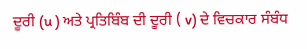ਦੂਰੀ (u ) ਅਤੇ ਪ੍ਰਤਿਬਿੰਬ ਦੀ ਦੂਰੀ ( v) ਦੇ ਵਿਚਕਾਰ ਸੰਬੰਧ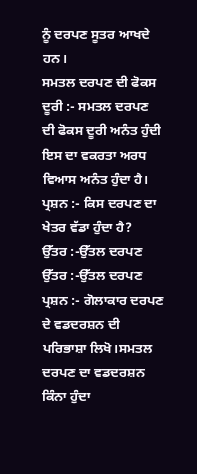ਨੂੰ ਦਰਪਣ ਸੂਤਰ ਆਖਦੇ ਹਨ।
ਸਮਤਲ ਦਰਪਣ ਦੀ ਫੋਕਸ ਦੂਰੀ :- ਸਮਤਲ ਦਰਪਣ ਦੀ ਫੋਕਸ ਦੂਰੀ ਅਨੰਤ ਹੁੰਦੀ ਇਸ ਦਾ ਵਕਰਤਾ ਅਰਧ ਵਿਆਸ ਅਨੰਤ ਹੁੰਦਾ ਹੈ।
ਪ੍ਰਸ਼ਨ :- ਕਿਸ ਦਰਪਣ ਦਾ ਖੇਤਰ ਵੱਡਾ ਹੁੰਦਾ ਹੈ?
ਉੱਤਰ :-ਉੱਤਲ ਦਰਪਣ
ਉੱਤਰ :-ਉੱਤਲ ਦਰਪਣ
ਪ੍ਰਸ਼ਨ :- ਗੋਲਾਕਾਰ ਦਰਪਣ ਦੇ ਵਡਦਰਸ਼ਨ ਦੀ ਪਰਿਭਾਸ਼ਾ ਲਿਖੋ।ਸਮਤਲ ਦਰਪਣ ਦਾ ਵਡਦਰਸ਼ਨ ਕਿੰਨਾ ਹੁੰਦਾ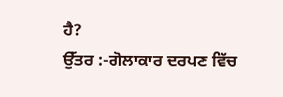ਹੈ?
ਉੱਤਰ :-ਗੋਲਾਕਾਰ ਦਰਪਣ ਵਿੱਚ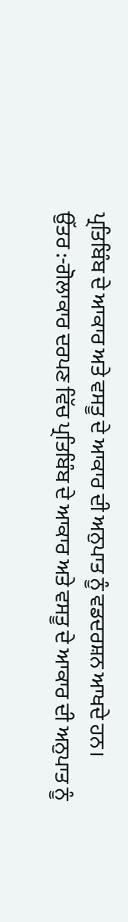ਪ੍ਰਤਿਬਿੰਬ ਦੇ ਆਕਾਰ ਅਤੇ ਵਸਤੂ ਦੇ ਆਕਾਰ ਦੀ ਅਨੁਪਾਤ ਨੂੰ ਵਡਦਰਸ਼ਨ ਆਖਦੇ ਹਨ।
ਉੱਤਰ :-ਗੋਲਾਕਾਰ ਦਰਪਣ ਵਿੱਚ ਪ੍ਰਤਿਬਿੰਬ ਦੇ ਆਕਾਰ ਅਤੇ ਵਸਤੂ ਦੇ ਆਕਾਰ ਦੀ ਅਨੁਪਾਤ ਨੂੰ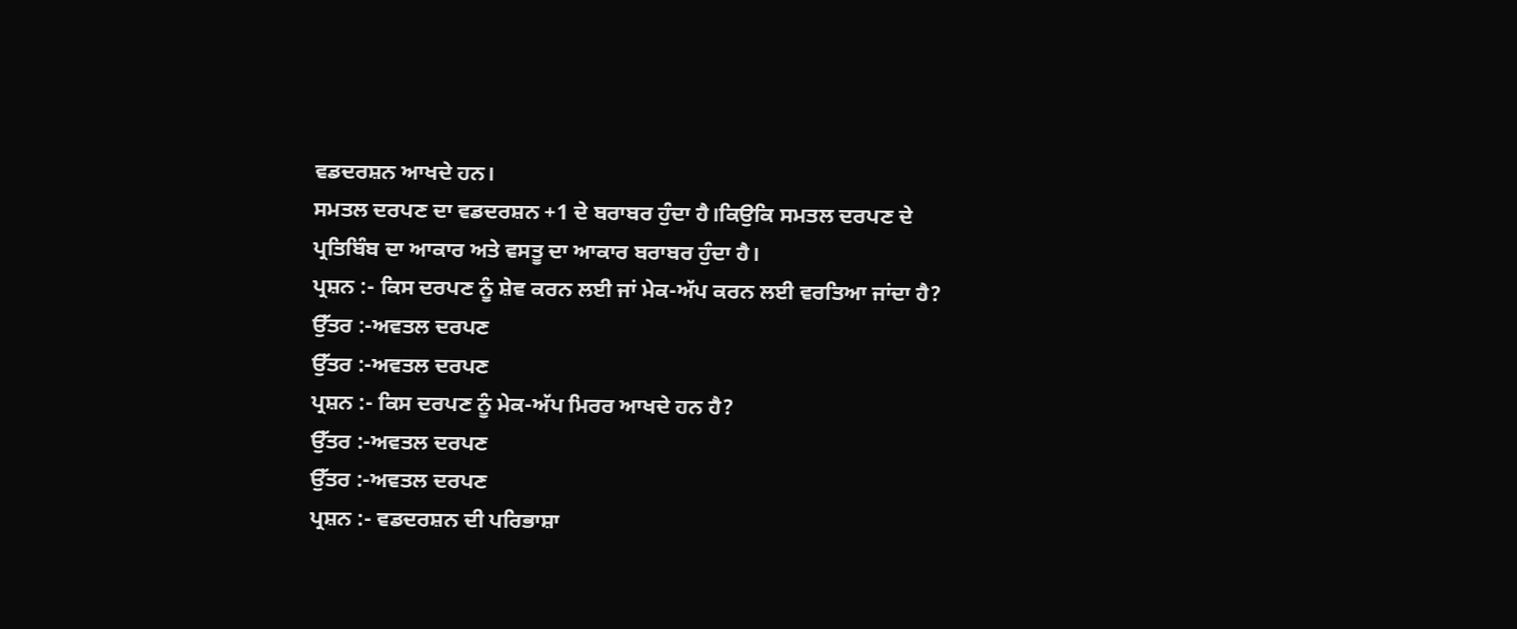ਵਡਦਰਸ਼ਨ ਆਖਦੇ ਹਨ।
ਸਮਤਲ ਦਰਪਣ ਦਾ ਵਡਦਰਸ਼ਨ +1 ਦੇ ਬਰਾਬਰ ਹੁੰਦਾ ਹੈ।ਕਿਉਕਿ ਸਮਤਲ ਦਰਪਣ ਦੇ ਪ੍ਰਤਿਬਿੰਬ ਦਾ ਆਕਾਰ ਅਤੇ ਵਸਤੂ ਦਾ ਆਕਾਰ ਬਰਾਬਰ ਹੁੰਦਾ ਹੈ।
ਪ੍ਰਸ਼ਨ :- ਕਿਸ ਦਰਪਣ ਨੂੰ ਸ਼ੇਵ ਕਰਨ ਲਈ ਜਾਂ ਮੇਕ-ਅੱਪ ਕਰਨ ਲਈ ਵਰਤਿਆ ਜਾਂਦਾ ਹੈ?
ਉੱਤਰ :-ਅਵਤਲ ਦਰਪਣ
ਉੱਤਰ :-ਅਵਤਲ ਦਰਪਣ
ਪ੍ਰਸ਼ਨ :- ਕਿਸ ਦਰਪਣ ਨੂੰ ਮੇਕ-ਅੱਪ ਮਿਰਰ ਆਖਦੇ ਹਨ ਹੈ?
ਉੱਤਰ :-ਅਵਤਲ ਦਰਪਣ
ਉੱਤਰ :-ਅਵਤਲ ਦਰਪਣ
ਪ੍ਰਸ਼ਨ :- ਵਡਦਰਸ਼ਨ ਦੀ ਪਰਿਭਾਸ਼ਾ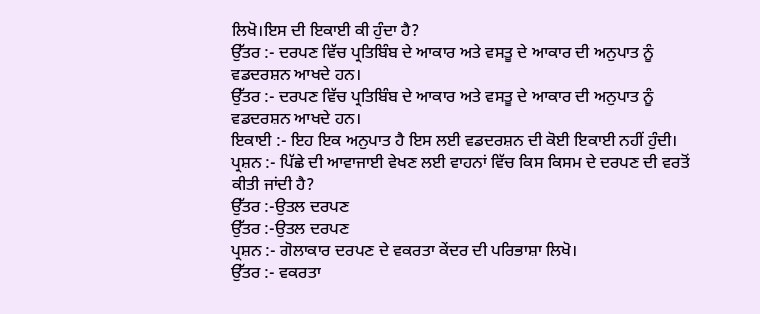ਲਿਖੋ।ਇਸ ਦੀ ਇਕਾਈ ਕੀ ਹੁੰਦਾ ਹੈ?
ਉੱਤਰ :- ਦਰਪਣ ਵਿੱਚ ਪ੍ਰਤਿਬਿੰਬ ਦੇ ਆਕਾਰ ਅਤੇ ਵਸਤੂ ਦੇ ਆਕਾਰ ਦੀ ਅਨੁਪਾਤ ਨੂੰ ਵਡਦਰਸ਼ਨ ਆਖਦੇ ਹਨ।
ਉੱਤਰ :- ਦਰਪਣ ਵਿੱਚ ਪ੍ਰਤਿਬਿੰਬ ਦੇ ਆਕਾਰ ਅਤੇ ਵਸਤੂ ਦੇ ਆਕਾਰ ਦੀ ਅਨੁਪਾਤ ਨੂੰ ਵਡਦਰਸ਼ਨ ਆਖਦੇ ਹਨ।
ਇਕਾਈ :- ਇਹ ਇਕ ਅਨੁਪਾਤ ਹੈ ਇਸ ਲਈ ਵਡਦਰਸ਼ਨ ਦੀ ਕੋਈ ਇਕਾਈ ਨਹੀਂ ਹੁੰਦੀ।
ਪ੍ਰਸ਼ਨ :- ਪਿੱਛੇ ਦੀ ਆਵਾਜਾਈ ਵੇਖਣ ਲਈ ਵਾਹਨਾਂ ਵਿੱਚ ਕਿਸ ਕਿਸਮ ਦੇ ਦਰਪਣ ਦੀ ਵਰਤੋਂ ਕੀਤੀ ਜਾਂਦੀ ਹੈ?
ਉੱਤਰ :-ਉਤਲ ਦਰਪਣ
ਉੱਤਰ :-ਉਤਲ ਦਰਪਣ
ਪ੍ਰਸ਼ਨ :- ਗੋਲਾਕਾਰ ਦਰਪਣ ਦੇ ਵਕਰਤਾ ਕੇਂਦਰ ਦੀ ਪਰਿਭਾਸ਼ਾ ਲਿਖੋ।
ਉੱਤਰ :- ਵਕਰਤਾ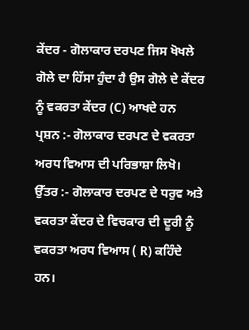ਕੇਂਦਰ - ਗੋਲਾਕਾਰ ਦਰਪਣ ਜਿਸ ਖੋਖਲੇ ਗੋਲੇ ਦਾ ਹਿੱਸਾ ਹੁੰਦਾ ਹੈ ਉਸ ਗੋਲੇ ਦੇ ਕੇਂਦਰ ਨੂੰ ਵਕਰਤਾ ਕੇਂਦਰ (C) ਆਖਦੇ ਹਨ
ਪ੍ਰਸ਼ਨ :- ਗੋਲਾਕਾਰ ਦਰਪਣ ਦੇ ਵਕਰਤਾ ਅਰਧ ਵਿਆਸ ਦੀ ਪਰਿਭਾਸ਼ਾ ਲਿਖੋ।
ਉੱਤਰ :- ਗੋਲਾਕਾਰ ਦਰਪਣ ਦੇ ਧਰੁਵ ਅਤੇ ਵਕਰਤਾ ਕੇਂਦਰ ਦੇ ਵਿਚਕਾਰ ਦੀ ਦੂਰੀ ਨੂੰ ਵਕਰਤਾ ਅਰਧ ਵਿਆਸ ( R) ਕਹਿੰਦੇ ਹਨ।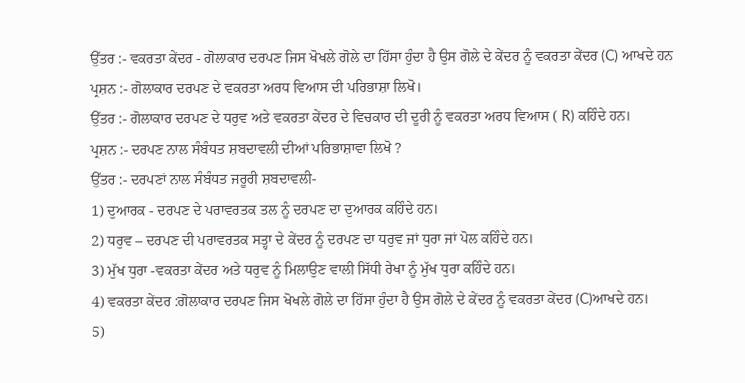ਉੱਤਰ :- ਵਕਰਤਾ ਕੇਂਦਰ - ਗੋਲਾਕਾਰ ਦਰਪਣ ਜਿਸ ਖੋਖਲੇ ਗੋਲੇ ਦਾ ਹਿੱਸਾ ਹੁੰਦਾ ਹੈ ਉਸ ਗੋਲੇ ਦੇ ਕੇਂਦਰ ਨੂੰ ਵਕਰਤਾ ਕੇਂਦਰ (C) ਆਖਦੇ ਹਨ
ਪ੍ਰਸ਼ਨ :- ਗੋਲਾਕਾਰ ਦਰਪਣ ਦੇ ਵਕਰਤਾ ਅਰਧ ਵਿਆਸ ਦੀ ਪਰਿਭਾਸ਼ਾ ਲਿਖੋ।
ਉੱਤਰ :- ਗੋਲਾਕਾਰ ਦਰਪਣ ਦੇ ਧਰੁਵ ਅਤੇ ਵਕਰਤਾ ਕੇਂਦਰ ਦੇ ਵਿਚਕਾਰ ਦੀ ਦੂਰੀ ਨੂੰ ਵਕਰਤਾ ਅਰਧ ਵਿਆਸ ( R) ਕਹਿੰਦੇ ਹਨ।
ਪ੍ਰਸ਼ਨ :- ਦਰਪਣ ਨਾਲ ਸੰਬੰਧਤ ਸ਼ਬਦਾਵਲੀ ਦੀਆਂ ਪਰਿਭਾਸ਼ਾਵਾ ਲਿਖੋ ?
ਉੱਤਰ :- ਦਰਪਣਾਂ ਨਾਲ ਸੰਬੰਧਤ ਜਰੂਰੀ ਸ਼ਬਦਾਵਲੀ-
1) ਦੁਆਰਕ - ਦਰਪਣ ਦੇ ਪਰਾਵਰਤਕ ਤਲ ਨੂੰ ਦਰਪਣ ਦਾ ਦੁਆਰਕ ਕਹਿੰਦੇ ਹਨ।
2) ਧਰੁਵ – ਦਰਪਣ ਦੀ ਪਰਾਵਰਤਕ ਸਤ੍ਹਾ ਦੇ ਕੇਂਦਰ ਨੂੰ ਦਰਪਣ ਦਾ ਧਰੁਵ ਜਾਂ ਧੁਰਾ ਜਾਂ ਪੋਲ ਕਹਿੰਦੇ ਹਨ।
3) ਮੁੱਖ ਧੁਰਾ -ਵਕਰਤਾ ਕੇਂਦਰ ਅਤੇ ਧਰੁਵ ਨੂੰ ਮਿਲਾਉਣ ਵਾਲੀ ਸਿੱਧੀ ਰੇਖਾ ਨੂੰ ਮੁੱਖ ਧੁਰਾ ਕਹਿੰਦੇ ਹਨ।
4) ਵਕਰਤਾ ਕੇਂਦਰ :ਗੋਲਾਕਾਰ ਦਰਪਣ ਜਿਸ ਖੋਖਲੇ ਗੋਲੇ ਦਾ ਹਿੱਸਾ ਹੁੰਦਾ ਹੈ ਉਸ ਗੋਲੇ ਦੇ ਕੇਂਦਰ ਨੂੰ ਵਕਰਤਾ ਕੇਂਦਰ (C)ਆਖਦੇ ਹਨ।
5)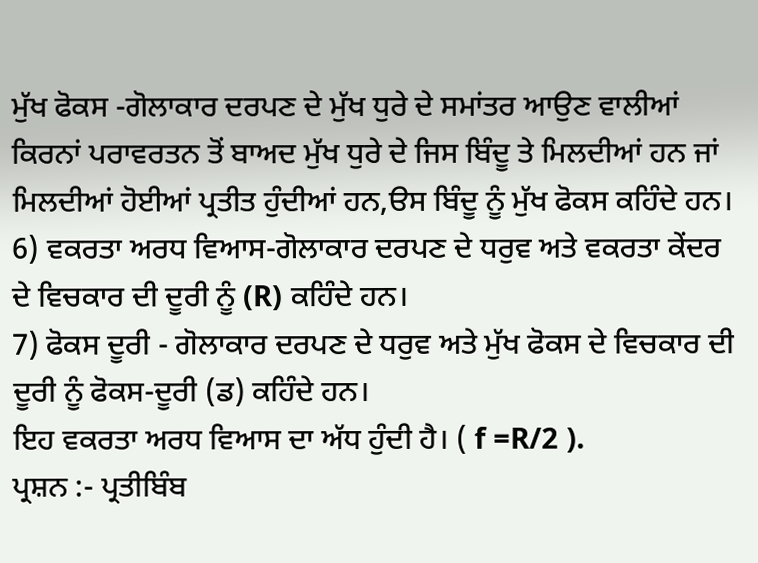ਮੁੱਖ ਫੋਕਸ -ਗੋਲਾਕਾਰ ਦਰਪਣ ਦੇ ਮੁੱਖ ਧੁਰੇ ਦੇ ਸਮਾਂਤਰ ਆਉਣ ਵਾਲੀਆਂ ਕਿਰਨਾਂ ਪਰਾਵਰਤਨ ਤੋਂ ਬਾਅਦ ਮੁੱਖ ਧੁਰੇ ਦੇ ਜਿਸ ਬਿੰਦੂ ਤੇ ਮਿਲਦੀਆਂ ਹਨ ਜਾਂ ਮਿਲਦੀਆਂ ਹੋਈਆਂ ਪ੍ਰਤੀਤ ਹੁੰਦੀਆਂ ਹਨ,ੳਸ ਬਿੰਦੂ ਨੂੰ ਮੁੱਖ ਫੋਕਸ ਕਹਿੰਦੇ ਹਨ।
6) ਵਕਰਤਾ ਅਰਧ ਵਿਆਸ-ਗੋਲਾਕਾਰ ਦਰਪਣ ਦੇ ਧਰੁਵ ਅਤੇ ਵਕਰਤਾ ਕੇਂਦਰ ਦੇ ਵਿਚਕਾਰ ਦੀ ਦੂਰੀ ਨੂੰ (R) ਕਹਿੰਦੇ ਹਨ।
7) ਫੋਕਸ ਦੂਰੀ - ਗੋਲਾਕਾਰ ਦਰਪਣ ਦੇ ਧਰੁਵ ਅਤੇ ਮੁੱਖ ਫੋਕਸ ਦੇ ਵਿਚਕਾਰ ਦੀ ਦੂਰੀ ਨੂੰ ਫੋਕਸ-ਦੂਰੀ (ਡ) ਕਹਿੰਦੇ ਹਨ।
ਇਹ ਵਕਰਤਾ ਅਰਧ ਵਿਆਸ ਦਾ ਅੱਧ ਹੁੰਦੀ ਹੈ। ( f =R/2 ).
ਪ੍ਰਸ਼ਨ :- ਪ੍ਰਤੀਬਿੰਬ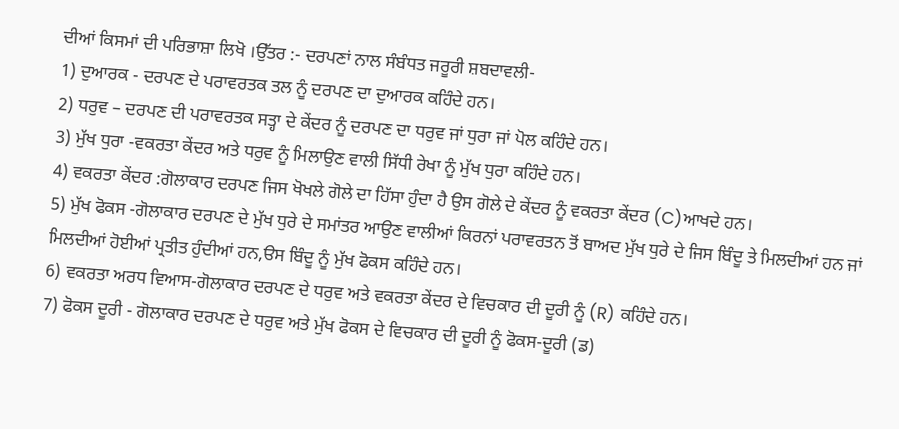ਦੀਆਂ ਕਿਸਮਾਂ ਦੀ ਪਰਿਭਾਸ਼ਾ ਲਿਖੋ ।ਉੱਤਰ :- ਦਰਪਣਾਂ ਨਾਲ ਸੰਬੰਧਤ ਜਰੂਰੀ ਸ਼ਬਦਾਵਲੀ-
1) ਦੁਆਰਕ - ਦਰਪਣ ਦੇ ਪਰਾਵਰਤਕ ਤਲ ਨੂੰ ਦਰਪਣ ਦਾ ਦੁਆਰਕ ਕਹਿੰਦੇ ਹਨ।
2) ਧਰੁਵ – ਦਰਪਣ ਦੀ ਪਰਾਵਰਤਕ ਸਤ੍ਹਾ ਦੇ ਕੇਂਦਰ ਨੂੰ ਦਰਪਣ ਦਾ ਧਰੁਵ ਜਾਂ ਧੁਰਾ ਜਾਂ ਪੋਲ ਕਹਿੰਦੇ ਹਨ।
3) ਮੁੱਖ ਧੁਰਾ -ਵਕਰਤਾ ਕੇਂਦਰ ਅਤੇ ਧਰੁਵ ਨੂੰ ਮਿਲਾਉਣ ਵਾਲੀ ਸਿੱਧੀ ਰੇਖਾ ਨੂੰ ਮੁੱਖ ਧੁਰਾ ਕਹਿੰਦੇ ਹਨ।
4) ਵਕਰਤਾ ਕੇਂਦਰ :ਗੋਲਾਕਾਰ ਦਰਪਣ ਜਿਸ ਖੋਖਲੇ ਗੋਲੇ ਦਾ ਹਿੱਸਾ ਹੁੰਦਾ ਹੈ ਉਸ ਗੋਲੇ ਦੇ ਕੇਂਦਰ ਨੂੰ ਵਕਰਤਾ ਕੇਂਦਰ (C)ਆਖਦੇ ਹਨ।
5) ਮੁੱਖ ਫੋਕਸ -ਗੋਲਾਕਾਰ ਦਰਪਣ ਦੇ ਮੁੱਖ ਧੁਰੇ ਦੇ ਸਮਾਂਤਰ ਆਉਣ ਵਾਲੀਆਂ ਕਿਰਨਾਂ ਪਰਾਵਰਤਨ ਤੋਂ ਬਾਅਦ ਮੁੱਖ ਧੁਰੇ ਦੇ ਜਿਸ ਬਿੰਦੂ ਤੇ ਮਿਲਦੀਆਂ ਹਨ ਜਾਂ ਮਿਲਦੀਆਂ ਹੋਈਆਂ ਪ੍ਰਤੀਤ ਹੁੰਦੀਆਂ ਹਨ,ੳਸ ਬਿੰਦੂ ਨੂੰ ਮੁੱਖ ਫੋਕਸ ਕਹਿੰਦੇ ਹਨ।
6) ਵਕਰਤਾ ਅਰਧ ਵਿਆਸ-ਗੋਲਾਕਾਰ ਦਰਪਣ ਦੇ ਧਰੁਵ ਅਤੇ ਵਕਰਤਾ ਕੇਂਦਰ ਦੇ ਵਿਚਕਾਰ ਦੀ ਦੂਰੀ ਨੂੰ (R) ਕਹਿੰਦੇ ਹਨ।
7) ਫੋਕਸ ਦੂਰੀ - ਗੋਲਾਕਾਰ ਦਰਪਣ ਦੇ ਧਰੁਵ ਅਤੇ ਮੁੱਖ ਫੋਕਸ ਦੇ ਵਿਚਕਾਰ ਦੀ ਦੂਰੀ ਨੂੰ ਫੋਕਸ-ਦੂਰੀ (ਡ)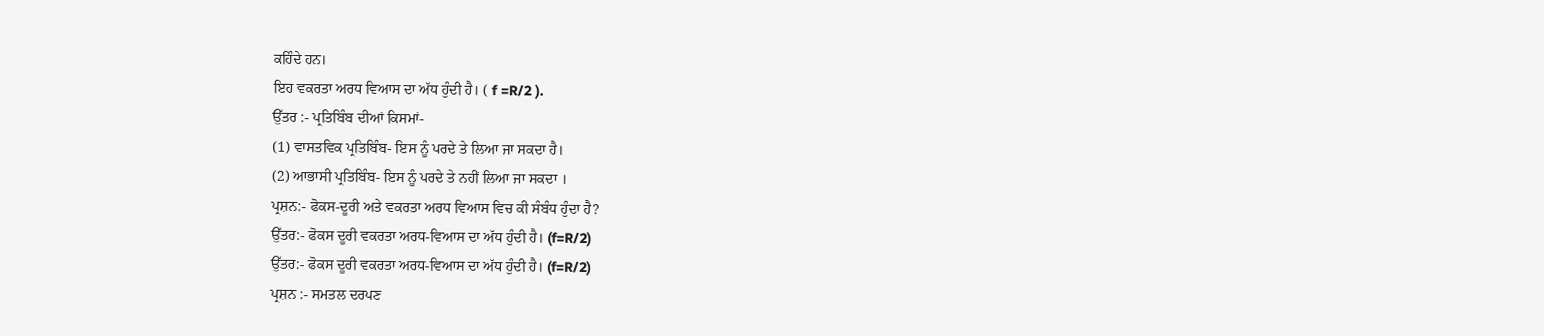ਕਹਿੰਦੇ ਹਨ।
ਇਹ ਵਕਰਤਾ ਅਰਧ ਵਿਆਸ ਦਾ ਅੱਧ ਹੁੰਦੀ ਹੈ। ( f =R/2 ).
ਉੱਤਰ :- ਪ੍ਰਤਿਬਿੰਬ ਦੀਆਂ ਕਿਸਮਾਂ-
(1) ਵਾਸਤਵਿਕ ਪ੍ਰਤਿਬਿੰਬ- ਇਸ ਨੂੰ ਪਰਦੇ ਤੇ ਲਿਆ ਜਾ ਸਕਦਾ ਹੈ।
(2) ਆਭਾਸੀ ਪ੍ਰਤਿਬਿੰਬ- ਇਸ ਨੂੰ ਪਰਦੇ ਤੇ ਨਹੀਂ ਲਿਆ ਜਾ ਸਕਦਾ ।
ਪ੍ਰਸ਼ਨ:- ਫੋਕਸ-ਦੂਰੀ ਅਤੇ ਵਕਰਤਾ ਅਰਧ ਵਿਆਸ ਵਿਚ ਕੀ ਸੰਬੰਧ ਹੁੰਦਾ ਹੈ?
ਉੱਤਰ:- ਫੋਕਸ ਦੂਰੀ ਵਕਰਤਾ ਅਰਧ-ਵਿਆਸ ਦਾ ਅੱਧ ਹੁੰਦੀ ਹੈ। (f=R/2)
ਉੱਤਰ:- ਫੋਕਸ ਦੂਰੀ ਵਕਰਤਾ ਅਰਧ-ਵਿਆਸ ਦਾ ਅੱਧ ਹੁੰਦੀ ਹੈ। (f=R/2)
ਪ੍ਰਸ਼ਨ :- ਸਮਤਲ ਦਰਪਣ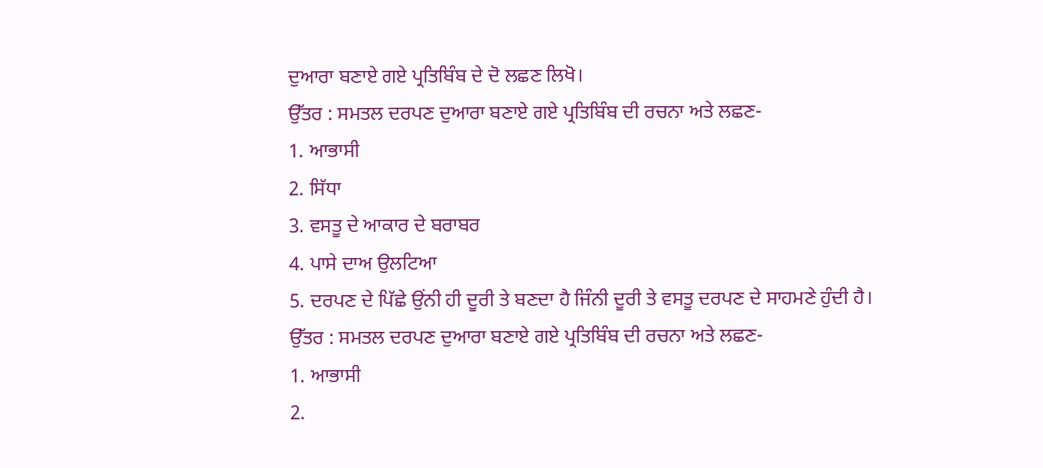ਦੁਆਰਾ ਬਣਾਏ ਗਏ ਪ੍ਰਤਿਬਿੰਬ ਦੇ ਦੋ ਲਛਣ ਲਿਖੋ।
ਉੱਤਰ : ਸਮਤਲ ਦਰਪਣ ਦੁਆਰਾ ਬਣਾਏ ਗਏ ਪ੍ਰਤਿਬਿੰਬ ਦੀ ਰਚਨਾ ਅਤੇ ਲਛਣ-
1. ਆਭਾਸੀ
2. ਸਿੱਧਾ
3. ਵਸਤੂ ਦੇ ਆਕਾਰ ਦੇ ਬਰਾਬਰ
4. ਪਾਸੇ ਦਾਅ ਉਲਟਿਆ
5. ਦਰਪਣ ਦੇ ਪਿੱਛੇ ਉਂਨੀ ਹੀ ਦੂਰੀ ਤੇ ਬਣਦਾ ਹੈ ਜਿੰਨੀ ਦੂਰੀ ਤੇ ਵਸਤੂ ਦਰਪਣ ਦੇ ਸਾਹਮਣੇ ਹੁੰਦੀ ਹੈ।
ਉੱਤਰ : ਸਮਤਲ ਦਰਪਣ ਦੁਆਰਾ ਬਣਾਏ ਗਏ ਪ੍ਰਤਿਬਿੰਬ ਦੀ ਰਚਨਾ ਅਤੇ ਲਛਣ-
1. ਆਭਾਸੀ
2.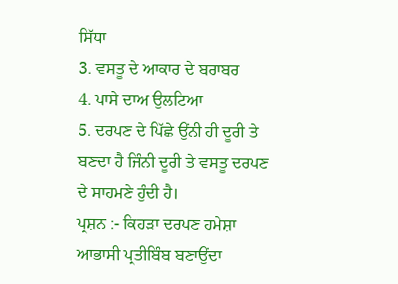ਸਿੱਧਾ
3. ਵਸਤੂ ਦੇ ਆਕਾਰ ਦੇ ਬਰਾਬਰ
4. ਪਾਸੇ ਦਾਅ ਉਲਟਿਆ
5. ਦਰਪਣ ਦੇ ਪਿੱਛੇ ਉਂਨੀ ਹੀ ਦੂਰੀ ਤੇ ਬਣਦਾ ਹੈ ਜਿੰਨੀ ਦੂਰੀ ਤੇ ਵਸਤੂ ਦਰਪਣ ਦੇ ਸਾਹਮਣੇ ਹੁੰਦੀ ਹੈ।
ਪ੍ਰਸ਼ਨ :- ਕਿਹੜਾ ਦਰਪਣ ਹਮੇਸ਼ਾ ਆਭਾਸੀ ਪ੍ਰਤੀਬਿੰਬ ਬਣਾਉਂਦਾ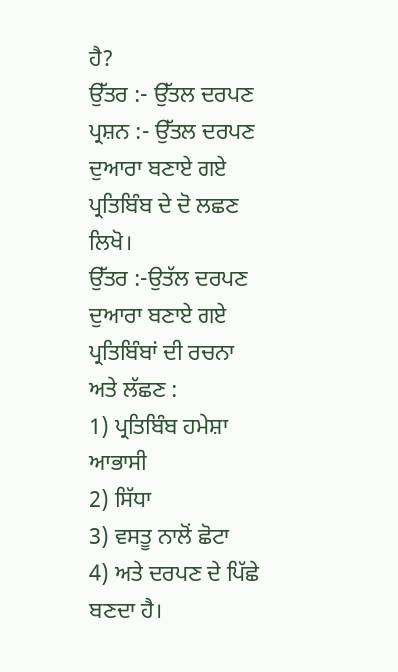ਹੈ?
ਉੱਤਰ :- ਉੱਤਲ ਦਰਪਣ
ਪ੍ਰਸ਼ਨ :- ਉੱਤਲ ਦਰਪਣ ਦੁਆਰਾ ਬਣਾਏ ਗਏ ਪ੍ਰਤਿਬਿੰਬ ਦੇ ਦੋ ਲਛਣ ਲਿਖੋ।
ਉੱਤਰ :-ਉਤੱਲ ਦਰਪਣ ਦੁਆਰਾ ਬਣਾਏ ਗਏ ਪ੍ਰਤਿਬਿੰਬਾਂ ਦੀ ਰਚਨਾ ਅਤੇ ਲੱਛਣ :
1) ਪ੍ਰਤਿਬਿੰਬ ਹਮੇਸ਼ਾ ਆਭਾਸੀ
2) ਸਿੱਧਾ
3) ਵਸਤੂ ਨਾਲੋਂ ਛੋਟਾ
4) ਅਤੇ ਦਰਪਣ ਦੇ ਪਿੱਛੇ ਬਣਦਾ ਹੈ।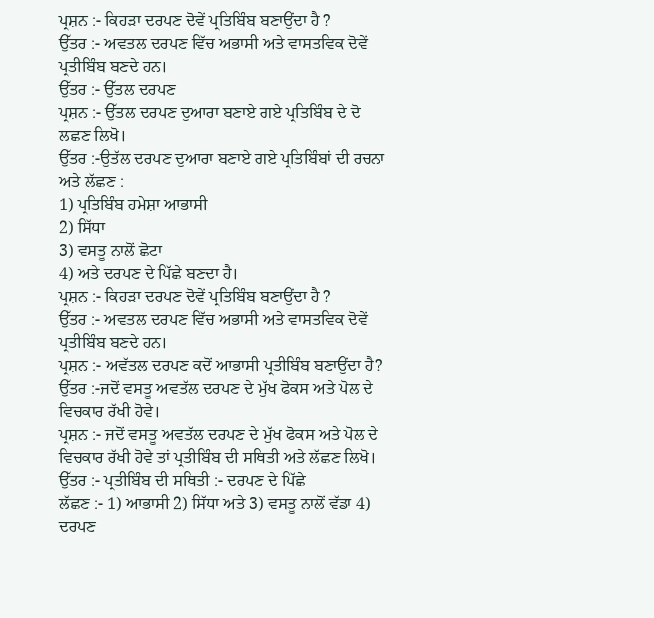ਪ੍ਰਸ਼ਨ :- ਕਿਹੜਾ ਦਰਪਣ ਦੋਵੇਂ ਪ੍ਰਤਿਬਿੰਬ ਬਣਾਉਂਦਾ ਹੈ ?
ਉੱਤਰ :- ਅਵਤਲ ਦਰਪਣ ਵਿੱਚ ਅਭਾਸੀ ਅਤੇ ਵਾਸਤਵਿਕ ਦੋਵੇਂ ਪ੍ਰਤੀਬਿੰਬ ਬਣਦੇ ਹਨ।
ਉੱਤਰ :- ਉੱਤਲ ਦਰਪਣ
ਪ੍ਰਸ਼ਨ :- ਉੱਤਲ ਦਰਪਣ ਦੁਆਰਾ ਬਣਾਏ ਗਏ ਪ੍ਰਤਿਬਿੰਬ ਦੇ ਦੋ ਲਛਣ ਲਿਖੋ।
ਉੱਤਰ :-ਉਤੱਲ ਦਰਪਣ ਦੁਆਰਾ ਬਣਾਏ ਗਏ ਪ੍ਰਤਿਬਿੰਬਾਂ ਦੀ ਰਚਨਾ ਅਤੇ ਲੱਛਣ :
1) ਪ੍ਰਤਿਬਿੰਬ ਹਮੇਸ਼ਾ ਆਭਾਸੀ
2) ਸਿੱਧਾ
3) ਵਸਤੂ ਨਾਲੋਂ ਛੋਟਾ
4) ਅਤੇ ਦਰਪਣ ਦੇ ਪਿੱਛੇ ਬਣਦਾ ਹੈ।
ਪ੍ਰਸ਼ਨ :- ਕਿਹੜਾ ਦਰਪਣ ਦੋਵੇਂ ਪ੍ਰਤਿਬਿੰਬ ਬਣਾਉਂਦਾ ਹੈ ?
ਉੱਤਰ :- ਅਵਤਲ ਦਰਪਣ ਵਿੱਚ ਅਭਾਸੀ ਅਤੇ ਵਾਸਤਵਿਕ ਦੋਵੇਂ ਪ੍ਰਤੀਬਿੰਬ ਬਣਦੇ ਹਨ।
ਪ੍ਰਸ਼ਨ :- ਅਵੱਤਲ ਦਰਪਣ ਕਦੋਂ ਆਭਾਸੀ ਪ੍ਰਤੀਬਿੰਬ ਬਣਾਉਂਦਾ ਹੈ?
ਉੱਤਰ :-ਜਦੋਂ ਵਸਤੂ ਅਵਤੱਲ ਦਰਪਣ ਦੇ ਮੁੱਖ ਫੋਕਸ ਅਤੇ ਪੋਲ ਦੇ ਵਿਚਕਾਰ ਰੱਖੀ ਹੋਵੇ।
ਪ੍ਰਸ਼ਨ :- ਜਦੋਂ ਵਸਤੂ ਅਵਤੱਲ ਦਰਪਣ ਦੇ ਮੁੱਖ ਫੋਕਸ ਅਤੇ ਪੋਲ ਦੇ ਵਿਚਕਾਰ ਰੱਖੀ ਹੋਵੇ ਤਾਂ ਪ੍ਰਤੀਬਿੰਬ ਦੀ ਸਥਿਤੀ ਅਤੇ ਲੱਛਣ ਲਿਖੋ।
ਉੱਤਰ :- ਪ੍ਰਤੀਬਿੰਬ ਦੀ ਸਥਿਤੀ :- ਦਰਪਣ ਦੇ ਪਿੱਛੇ
ਲੱਛਣ :- 1) ਆਭਾਸੀ 2) ਸਿੱਧਾ ਅਤੇ 3) ਵਸਤੂ ਨਾਲੋਂ ਵੱਡਾ 4) ਦਰਪਣ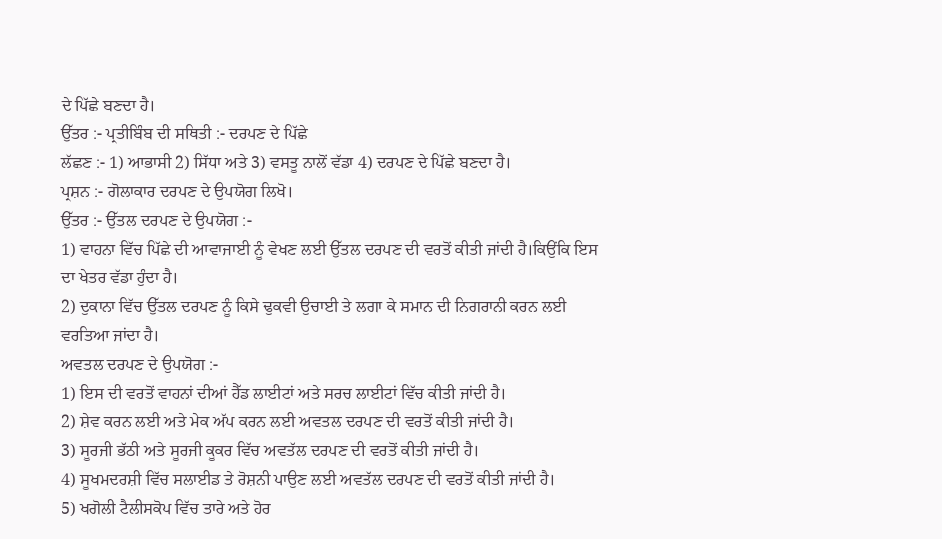ਦੇ ਪਿੱਛੇ ਬਣਦਾ ਹੈ।
ਉੱਤਰ :- ਪ੍ਰਤੀਬਿੰਬ ਦੀ ਸਥਿਤੀ :- ਦਰਪਣ ਦੇ ਪਿੱਛੇ
ਲੱਛਣ :- 1) ਆਭਾਸੀ 2) ਸਿੱਧਾ ਅਤੇ 3) ਵਸਤੂ ਨਾਲੋਂ ਵੱਡਾ 4) ਦਰਪਣ ਦੇ ਪਿੱਛੇ ਬਣਦਾ ਹੈ।
ਪ੍ਰਸ਼ਨ :- ਗੋਲਾਕਾਰ ਦਰਪਣ ਦੇ ਉਪਯੋਗ ਲਿਖੋ।
ਉੱਤਰ :- ਉੱਤਲ ਦਰਪਣ ਦੇ ਉਪਯੋਗ :-
1) ਵਾਹਨਾ ਵਿੱਚ ਪਿੱਛੇ ਦੀ ਆਵਾਜਾਈ ਨੂੰ ਵੇਖਣ ਲਈ ਉੱਤਲ ਦਰਪਣ ਦੀ ਵਰਤੋਂ ਕੀਤੀ ਜਾਂਦੀ ਹੈ।ਕਿਉਂਕਿ ਇਸ ਦਾ ਖੇਤਰ ਵੱਡਾ ਹੁੰਦਾ ਹੈ।
2) ਦੁਕਾਨਾ ਵਿੱਚ ਉੱਤਲ ਦਰਪਣ ਨੂੰ ਕਿਸੇ ਢੁਕਵੀ ਉਚਾਈ ਤੇ ਲਗਾ ਕੇ ਸਮਾਨ ਦੀ ਨਿਗਰਾਨੀ ਕਰਨ ਲਈ ਵਰਤਿਆ ਜਾਂਦਾ ਹੈ।
ਅਵਤਲ ਦਰਪਣ ਦੇ ਉਪਯੋਗ :-
1) ਇਸ ਦੀ ਵਰਤੋਂ ਵਾਹਨਾਂ ਦੀਆਂ ਹੈੱਡ ਲਾਈਟਾਂ ਅਤੇ ਸਰਚ ਲਾਈਟਾਂ ਵਿੱਚ ਕੀਤੀ ਜਾਂਦੀ ਹੈ।
2) ਸ਼ੇਵ ਕਰਨ ਲਈ ਅਤੇ ਮੇਕ ਅੱਪ ਕਰਨ ਲਈ ਅਵਤਲ ਦਰਪਣ ਦੀ ਵਰਤੋਂ ਕੀਤੀ ਜਾਂਦੀ ਹੈ।
3) ਸੂਰਜੀ ਭੱਠੀ ਅਤੇ ਸੂਰਜੀ ਕੂਕਰ ਵਿੱਚ ਅਵਤੱਲ ਦਰਪਣ ਦੀ ਵਰਤੋਂ ਕੀਤੀ ਜਾਂਦੀ ਹੈ।
4) ਸੂਖਮਦਰਸ਼ੀ ਵਿੱਚ ਸਲਾਈਡ ਤੇ ਰੋਸ਼ਨੀ ਪਾਉਣ ਲਈ ਅਵਤੱਲ ਦਰਪਣ ਦੀ ਵਰਤੋਂ ਕੀਤੀ ਜਾਂਦੀ ਹੈ।
5) ਖਗੋਲੀ ਟੈਲੀਸਕੋਪ ਵਿੱਚ ਤਾਰੇ ਅਤੇ ਹੋਰ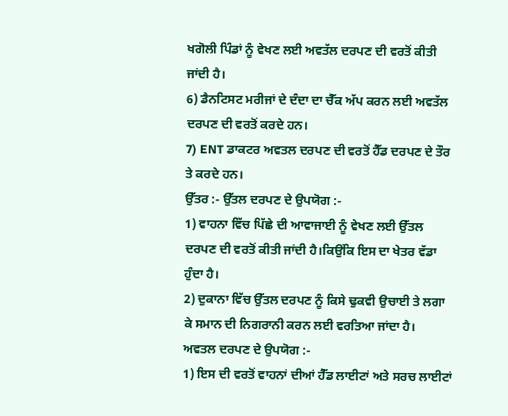ਖਗੋਲੀ ਪਿੰਡਾਂ ਨੂੰ ਵੇਖਣ ਲਈ ਅਵਤੱਲ ਦਰਪਣ ਦੀ ਵਰਤੋਂ ਕੀਤੀ ਜਾਂਦੀ ਹੈ।
6) ਡੈਨਟਿਸਟ ਮਰੀਜਾਂ ਦੇ ਦੰਦਾ ਦਾ ਚੈੱਕ ਅੱਪ ਕਰਨ ਲਈ ਅਵਤੱਲ ਦਰਪਣ ਦੀ ਵਰਤੋਂ ਕਰਦੇ ਹਨ।
7) ENT ਡਾਕਟਰ ਅਵਤਲ ਦਰਪਣ ਦੀ ਵਰਤੋਂ ਹੈੱਡ ਦਰਪਣ ਦੇ ਤੌਰ ਤੇ ਕਰਦੇ ਹਨ।
ਉੱਤਰ :- ਉੱਤਲ ਦਰਪਣ ਦੇ ਉਪਯੋਗ :-
1) ਵਾਹਨਾ ਵਿੱਚ ਪਿੱਛੇ ਦੀ ਆਵਾਜਾਈ ਨੂੰ ਵੇਖਣ ਲਈ ਉੱਤਲ ਦਰਪਣ ਦੀ ਵਰਤੋਂ ਕੀਤੀ ਜਾਂਦੀ ਹੈ।ਕਿਉਂਕਿ ਇਸ ਦਾ ਖੇਤਰ ਵੱਡਾ ਹੁੰਦਾ ਹੈ।
2) ਦੁਕਾਨਾ ਵਿੱਚ ਉੱਤਲ ਦਰਪਣ ਨੂੰ ਕਿਸੇ ਢੁਕਵੀ ਉਚਾਈ ਤੇ ਲਗਾ ਕੇ ਸਮਾਨ ਦੀ ਨਿਗਰਾਨੀ ਕਰਨ ਲਈ ਵਰਤਿਆ ਜਾਂਦਾ ਹੈ।
ਅਵਤਲ ਦਰਪਣ ਦੇ ਉਪਯੋਗ :-
1) ਇਸ ਦੀ ਵਰਤੋਂ ਵਾਹਨਾਂ ਦੀਆਂ ਹੈੱਡ ਲਾਈਟਾਂ ਅਤੇ ਸਰਚ ਲਾਈਟਾਂ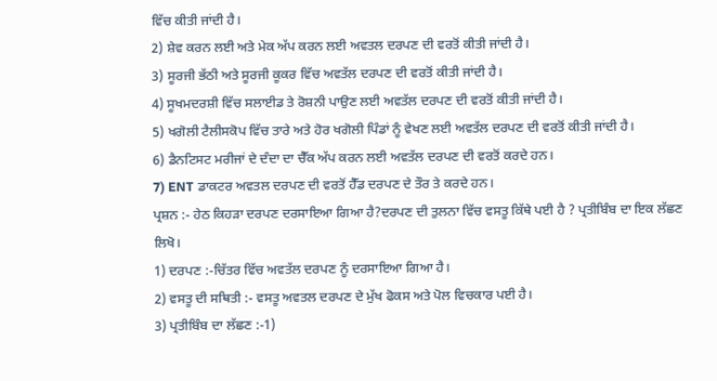ਵਿੱਚ ਕੀਤੀ ਜਾਂਦੀ ਹੈ।
2) ਸ਼ੇਵ ਕਰਨ ਲਈ ਅਤੇ ਮੇਕ ਅੱਪ ਕਰਨ ਲਈ ਅਵਤਲ ਦਰਪਣ ਦੀ ਵਰਤੋਂ ਕੀਤੀ ਜਾਂਦੀ ਹੈ।
3) ਸੂਰਜੀ ਭੱਠੀ ਅਤੇ ਸੂਰਜੀ ਕੂਕਰ ਵਿੱਚ ਅਵਤੱਲ ਦਰਪਣ ਦੀ ਵਰਤੋਂ ਕੀਤੀ ਜਾਂਦੀ ਹੈ।
4) ਸੂਖਮਦਰਸ਼ੀ ਵਿੱਚ ਸਲਾਈਡ ਤੇ ਰੋਸ਼ਨੀ ਪਾਉਣ ਲਈ ਅਵਤੱਲ ਦਰਪਣ ਦੀ ਵਰਤੋਂ ਕੀਤੀ ਜਾਂਦੀ ਹੈ।
5) ਖਗੋਲੀ ਟੈਲੀਸਕੋਪ ਵਿੱਚ ਤਾਰੇ ਅਤੇ ਹੋਰ ਖਗੋਲੀ ਪਿੰਡਾਂ ਨੂੰ ਵੇਖਣ ਲਈ ਅਵਤੱਲ ਦਰਪਣ ਦੀ ਵਰਤੋਂ ਕੀਤੀ ਜਾਂਦੀ ਹੈ।
6) ਡੈਨਟਿਸਟ ਮਰੀਜਾਂ ਦੇ ਦੰਦਾ ਦਾ ਚੈੱਕ ਅੱਪ ਕਰਨ ਲਈ ਅਵਤੱਲ ਦਰਪਣ ਦੀ ਵਰਤੋਂ ਕਰਦੇ ਹਨ।
7) ENT ਡਾਕਟਰ ਅਵਤਲ ਦਰਪਣ ਦੀ ਵਰਤੋਂ ਹੈੱਡ ਦਰਪਣ ਦੇ ਤੌਰ ਤੇ ਕਰਦੇ ਹਨ।
ਪ੍ਰਸ਼ਨ :- ਹੇਠ ਕਿਹੜਾ ਦਰਪਣ ਦਰਸਾਇਆ ਗਿਆ ਹੈ?ਦਰਪਣ ਦੀ ਤੁਲਨਾ ਵਿੱਚ ਵਸਤੂ ਕਿੱਥੇ ਪਈ ਹੈ ? ਪ੍ਰਤੀਬਿੰਬ ਦਾ ਇਕ ਲੱਛਣ ਲਿਖੋ।
1) ਦਰਪਣ :-ਚਿੱਤਰ ਵਿੱਚ ਅਵਤੱਲ ਦਰਪਣ ਨੂੰ ਦਰਸਾਇਆ ਗਿਆ ਹੈ।
2) ਵਸਤੂ ਦੀ ਸਥਿਤੀ :- ਵਸਤੂ ਅਵਤਲ ਦਰਪਣ ਦੇ ਮੁੱਖ ਫੋਕਸ ਅਤੇ ਪੋਲ ਵਿਚਕਾਰ ਪਈ ਹੈ।
3) ਪ੍ਰਤੀਬਿੰਬ ਦਾ ਲੱਛਣ :-1)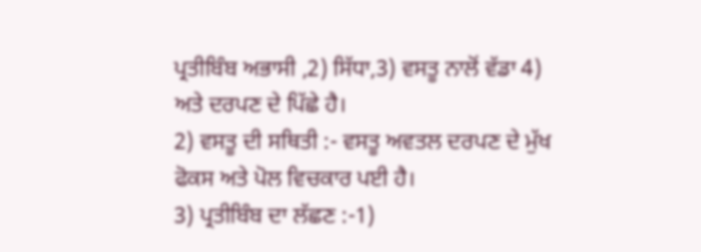ਪ੍ਰਤੀਬਿੰਬ ਅਭਾਸੀ ,2) ਸਿੱਧਾ,3) ਵਸਤੂ ਨਾਲੋਂ ਵੱਡਾ 4) ਅਤੇ ਦਰਪਣ ਦੇ ਪਿੱਛੇ ਹੈ।
2) ਵਸਤੂ ਦੀ ਸਥਿਤੀ :- ਵਸਤੂ ਅਵਤਲ ਦਰਪਣ ਦੇ ਮੁੱਖ ਫੋਕਸ ਅਤੇ ਪੋਲ ਵਿਚਕਾਰ ਪਈ ਹੈ।
3) ਪ੍ਰਤੀਬਿੰਬ ਦਾ ਲੱਛਣ :-1)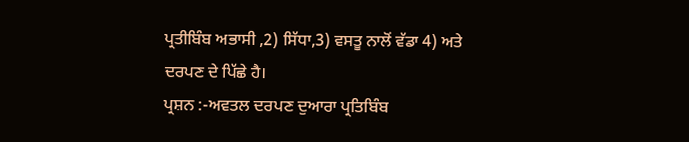ਪ੍ਰਤੀਬਿੰਬ ਅਭਾਸੀ ,2) ਸਿੱਧਾ,3) ਵਸਤੂ ਨਾਲੋਂ ਵੱਡਾ 4) ਅਤੇ ਦਰਪਣ ਦੇ ਪਿੱਛੇ ਹੈ।
ਪ੍ਰਸ਼ਨ :-ਅਵਤਲ ਦਰਪਣ ਦੁਆਰਾ ਪ੍ਰਤਿਬਿੰਬ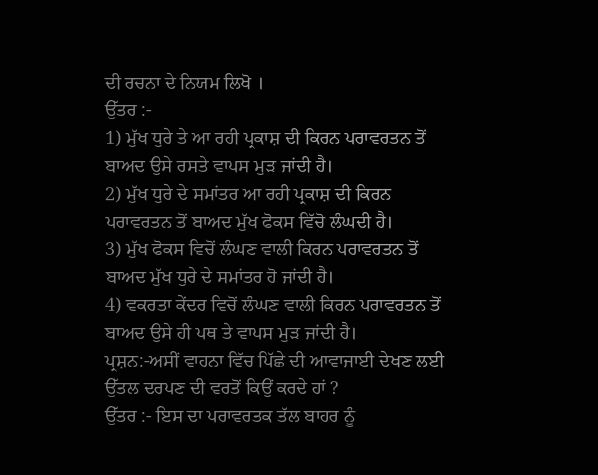ਦੀ ਰਚਨਾ ਦੇ ਨਿਯਮ ਲਿਖੋ ।
ਉੱਤਰ :-
1) ਮੁੱਖ ਧੁਰੇ ਤੇ ਆ ਰਹੀ ਪ੍ਰਕਾਸ਼ ਦੀ ਕਿਰਨ ਪਰਾਵਰਤਨ ਤੋਂ ਬਾਅਦ ਉਸੇ ਰਸਤੇ ਵਾਪਸ ਮੁੜ ਜਾਂਦੀ ਹੈ।
2) ਮੁੱਖ ਧੁਰੇ ਦੇ ਸਮਾਂਤਰ ਆ ਰਹੀ ਪ੍ਰਕਾਸ਼ ਦੀ ਕਿਰਨ ਪਰਾਵਰਤਨ ਤੋਂ ਬਾਅਦ ਮੁੱਖ ਫੋਕਸ ਵਿੱਚੋ ਲੰਘਦੀ ਹੈ।
3) ਮੁੱਖ ਫੋਕਸ ਵਿਚੋਂ ਲੰਘਣ ਵਾਲੀ ਕਿਰਨ ਪਰਾਵਰਤਨ ਤੋਂ ਬਾਅਦ ਮੁੱਖ ਧੁਰੇ ਦੇ ਸਮਾਂਤਰ ਹੋ ਜਾਂਦੀ ਹੈ।
4) ਵਕਰਤਾ ਕੇਂਦਰ ਵਿਚੋਂ ਲੰਘਣ ਵਾਲੀ ਕਿਰਨ ਪਰਾਵਰਤਨ ਤੋਂ ਬਾਅਦ ਉਸੇ ਹੀ ਪਥ ਤੇ ਵਾਪਸ ਮੁੜ ਜਾਂਦੀ ਹੈ।
ਪ੍ਰਸ਼ਨ:-ਅਸੀਂ ਵਾਹਨਾ ਵਿੱਚ ਪਿੱਛੇ ਦੀ ਆਵਾਜਾਈ ਦੇਖਣ ਲਈ ਉੱਤਲ ਦਰਪਣ ਦੀ ਵਰਤੋਂ ਕਿਉਂ ਕਰਦੇ ਹਾਂ ?
ਉੱਤਰ :- ਇਸ ਦਾ ਪਰਾਵਰਤਕ ਤੱਲ ਬਾਹਰ ਨੂੰ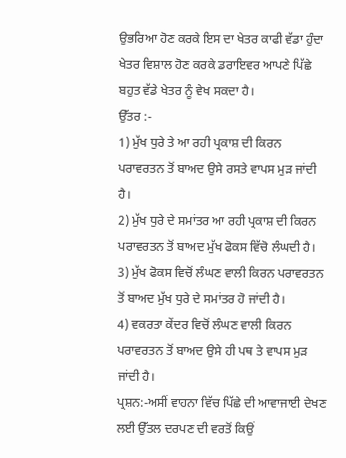ਉਭਰਿਆ ਹੋਣ ਕਰਕੇ ਇਸ ਦਾ ਖੇਤਰ ਕਾਫੀ ਵੱਡਾ ਹੁੰਦਾ ਖੇਤਰ ਵਿਸ਼ਾਲ ਹੋਣ ਕਰਕੇ ਡਰਾਇਵਰ ਆਪਣੇ ਪਿੱਛੇ ਬਹੁਤ ਵੱਡੇ ਖੇਤਰ ਨੂੰ ਵੇਖ ਸਕਦਾ ਹੈ।
ਉੱਤਰ :-
1) ਮੁੱਖ ਧੁਰੇ ਤੇ ਆ ਰਹੀ ਪ੍ਰਕਾਸ਼ ਦੀ ਕਿਰਨ ਪਰਾਵਰਤਨ ਤੋਂ ਬਾਅਦ ਉਸੇ ਰਸਤੇ ਵਾਪਸ ਮੁੜ ਜਾਂਦੀ ਹੈ।
2) ਮੁੱਖ ਧੁਰੇ ਦੇ ਸਮਾਂਤਰ ਆ ਰਹੀ ਪ੍ਰਕਾਸ਼ ਦੀ ਕਿਰਨ ਪਰਾਵਰਤਨ ਤੋਂ ਬਾਅਦ ਮੁੱਖ ਫੋਕਸ ਵਿੱਚੋ ਲੰਘਦੀ ਹੈ।
3) ਮੁੱਖ ਫੋਕਸ ਵਿਚੋਂ ਲੰਘਣ ਵਾਲੀ ਕਿਰਨ ਪਰਾਵਰਤਨ ਤੋਂ ਬਾਅਦ ਮੁੱਖ ਧੁਰੇ ਦੇ ਸਮਾਂਤਰ ਹੋ ਜਾਂਦੀ ਹੈ।
4) ਵਕਰਤਾ ਕੇਂਦਰ ਵਿਚੋਂ ਲੰਘਣ ਵਾਲੀ ਕਿਰਨ ਪਰਾਵਰਤਨ ਤੋਂ ਬਾਅਦ ਉਸੇ ਹੀ ਪਥ ਤੇ ਵਾਪਸ ਮੁੜ ਜਾਂਦੀ ਹੈ।
ਪ੍ਰਸ਼ਨ:-ਅਸੀਂ ਵਾਹਨਾ ਵਿੱਚ ਪਿੱਛੇ ਦੀ ਆਵਾਜਾਈ ਦੇਖਣ ਲਈ ਉੱਤਲ ਦਰਪਣ ਦੀ ਵਰਤੋਂ ਕਿਉਂ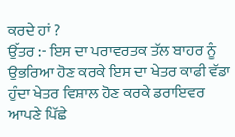ਕਰਦੇ ਹਾਂ ?
ਉੱਤਰ :- ਇਸ ਦਾ ਪਰਾਵਰਤਕ ਤੱਲ ਬਾਹਰ ਨੂੰ ਉਭਰਿਆ ਹੋਣ ਕਰਕੇ ਇਸ ਦਾ ਖੇਤਰ ਕਾਫੀ ਵੱਡਾ ਹੁੰਦਾ ਖੇਤਰ ਵਿਸ਼ਾਲ ਹੋਣ ਕਰਕੇ ਡਰਾਇਵਰ ਆਪਣੇ ਪਿੱਛੇ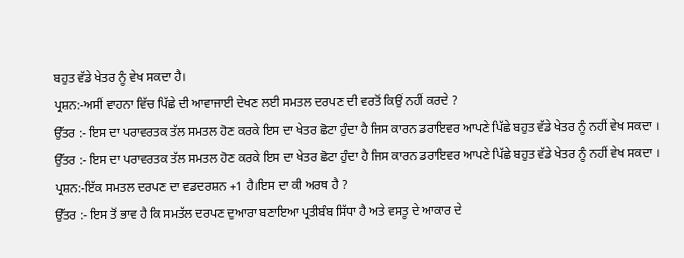ਬਹੁਤ ਵੱਡੇ ਖੇਤਰ ਨੂੰ ਵੇਖ ਸਕਦਾ ਹੈ।
ਪ੍ਰਸ਼ਨ:-ਅਸੀਂ ਵਾਹਨਾ ਵਿੱਚ ਪਿੱਛੇ ਦੀ ਆਵਾਜਾਈ ਦੇਖਣ ਲਈ ਸਮਤਲ ਦਰਪਣ ਦੀ ਵਰਤੋਂ ਕਿਉਂ ਨਹੀਂ ਕਰਦੇ ?
ਉੱਤਰ :- ਇਸ ਦਾ ਪਰਾਵਰਤਕ ਤੱਲ ਸਮਤਲ ਹੋਣ ਕਰਕੇ ਇਸ ਦਾ ਖੇਤਰ ਛੋਟਾ ਹੁੰਦਾ ਹੈ ਜਿਸ ਕਾਰਨ ਡਰਾਇਵਰ ਆਪਣੇ ਪਿੱਛੇ ਬਹੁਤ ਵੱਡੇ ਖੇਤਰ ਨੂੰ ਨਹੀਂ ਵੇਖ ਸਕਦਾ ।
ਉੱਤਰ :- ਇਸ ਦਾ ਪਰਾਵਰਤਕ ਤੱਲ ਸਮਤਲ ਹੋਣ ਕਰਕੇ ਇਸ ਦਾ ਖੇਤਰ ਛੋਟਾ ਹੁੰਦਾ ਹੈ ਜਿਸ ਕਾਰਨ ਡਰਾਇਵਰ ਆਪਣੇ ਪਿੱਛੇ ਬਹੁਤ ਵੱਡੇ ਖੇਤਰ ਨੂੰ ਨਹੀਂ ਵੇਖ ਸਕਦਾ ।
ਪ੍ਰਸ਼ਨ:-ਇੱਕ ਸਮਤਲ ਦਰਪਣ ਦਾ ਵਡਦਰਸ਼ਨ +1 ਹੈ।ਇਸ ਦਾ ਕੀ ਅਰਥ ਹੈ ?
ਉੱਤਰ :- ਇਸ ਤੋਂ ਭਾਵ ਹੈ ਕਿ ਸਮਤੱਲ ਦਰਪਣ ਦੁਆਰਾ ਬਣਾਇਆ ਪ੍ਰਤੀਬੰਬ ਸਿੱਧਾ ਹੈ ਅਤੇ ਵਸਤੂ ਦੇ ਆਕਾਰ ਦੇ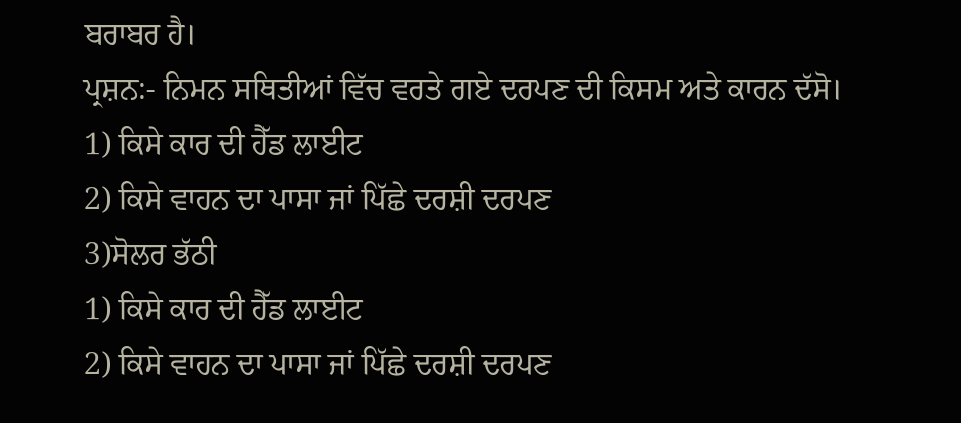ਬਰਾਬਰ ਹੈ।
ਪ੍ਰਸ਼ਨ:- ਨਿਮਨ ਸਥਿਤੀਆਂ ਵਿੱਚ ਵਰਤੇ ਗਏ ਦਰਪਣ ਦੀ ਕਿਸਮ ਅਤੇ ਕਾਰਨ ਦੱਸੋ।
1) ਕਿਸੇ ਕਾਰ ਦੀ ਹੈੱਡ ਲਾਈਟ
2) ਕਿਸੇ ਵਾਹਨ ਦਾ ਪਾਸਾ ਜਾਂ ਪਿੱਛੇ ਦਰਸ਼ੀ ਦਰਪਣ
3)ਸੋਲਰ ਭੱਠੀ
1) ਕਿਸੇ ਕਾਰ ਦੀ ਹੈੱਡ ਲਾਈਟ
2) ਕਿਸੇ ਵਾਹਨ ਦਾ ਪਾਸਾ ਜਾਂ ਪਿੱਛੇ ਦਰਸ਼ੀ ਦਰਪਣ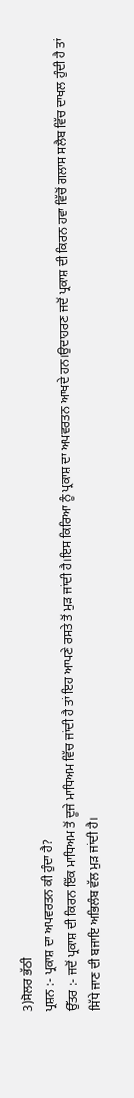3)ਸੋਲਰ ਭੱਠੀ
ਪ੍ਰਸ਼ਨ :- ਪ੍ਰਕਾਸ਼ ਦਾ ਅਪਵਰਤਨ ਕੀ ਹੁੰਦਾ ਹੈ?
ਉੱਤਰ :- ਜਦੋਂ ਪ੍ਰਕਾਸ਼ ਦੀ ਕਿਰਨ ਇੱਕ ਮਾਧਿਅਮ ਤੋਂ ਦੂਜੇ ਮਾਧਿਅਮ ਵਿੱਚ ਜਾਂਦੀ ਹੈ ਤਾਂ ਇਹ ਆਪਣੇ ਰਸਤੇ ਤੋਂ ਮੁੜ ਜਾਂਦੀ ਹੈ।ਇਸ ਕਿਰਿਆ ਨੂੰ ਪ੍ਰਕਾਸ਼ ਦਾ ਅਪਵਰਤਨ ਆਖਦੇ ਹਨ।ਉਦਾਹਰਣ ਜਦੋਂ ਪ੍ਰਕਾਸ਼ ਦੀ ਕਿਰਨ ਹਵਾ ਵਿੱਚੋਂ ਗਲਾਸ ਸਲੈਬ ਵਿੱਚ ਦਾਖਲ ਹੁੰਦੀ ਹੈ ਤਾਂ ਸਿੱਧੇ ਜਾਣ ਦੀ ਬਜਾਇ ਅਭਿਲੰਬ ਵੱਲ ਮੁੜ ਜਾਂਦੀ ਹੈ।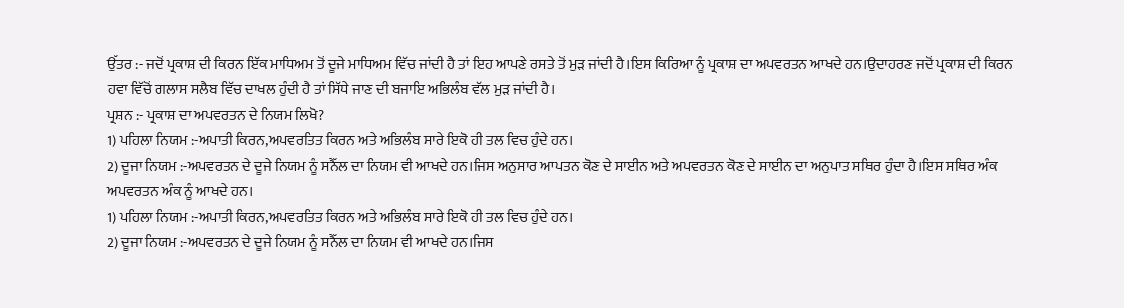ਉੱਤਰ :- ਜਦੋਂ ਪ੍ਰਕਾਸ਼ ਦੀ ਕਿਰਨ ਇੱਕ ਮਾਧਿਅਮ ਤੋਂ ਦੂਜੇ ਮਾਧਿਅਮ ਵਿੱਚ ਜਾਂਦੀ ਹੈ ਤਾਂ ਇਹ ਆਪਣੇ ਰਸਤੇ ਤੋਂ ਮੁੜ ਜਾਂਦੀ ਹੈ।ਇਸ ਕਿਰਿਆ ਨੂੰ ਪ੍ਰਕਾਸ਼ ਦਾ ਅਪਵਰਤਨ ਆਖਦੇ ਹਨ।ਉਦਾਹਰਣ ਜਦੋਂ ਪ੍ਰਕਾਸ਼ ਦੀ ਕਿਰਨ ਹਵਾ ਵਿੱਚੋਂ ਗਲਾਸ ਸਲੈਬ ਵਿੱਚ ਦਾਖਲ ਹੁੰਦੀ ਹੈ ਤਾਂ ਸਿੱਧੇ ਜਾਣ ਦੀ ਬਜਾਇ ਅਭਿਲੰਬ ਵੱਲ ਮੁੜ ਜਾਂਦੀ ਹੈ।
ਪ੍ਰਸ਼ਨ :- ਪ੍ਰਕਾਸ਼ ਦਾ ਅਪਵਰਤਨ ਦੇ ਨਿਯਮ ਲਿਖੋ?
1) ਪਹਿਲਾ ਨਿਯਮ :-ਅਪਾਤੀ ਕਿਰਨ,ਅਪਵਰਤਿਤ ਕਿਰਨ ਅਤੇ ਅਭਿਲੰਬ ਸਾਰੇ ਇਕੋ ਹੀ ਤਲ ਵਿਚ ਹੁੰਦੇ ਹਨ।
2) ਦੂਜਾ ਨਿਯਮ :-ਅਪਵਰਤਨ ਦੇ ਦੂਜੇ ਨਿਯਮ ਨੂੰ ਸਨੈੱਲ ਦਾ ਨਿਯਮ ਵੀ ਆਖਦੇ ਹਨ।ਜਿਸ ਅਨੁਸਾਰ ਆਪਤਨ ਕੋਣ ਦੇ ਸਾਈਨ ਅਤੇ ਅਪਵਰਤਨ ਕੋਣ ਦੇ ਸਾਈਨ ਦਾ ਅਨੁਪਾਤ ਸਥਿਰ ਹੁੰਦਾ ਹੈ।ਇਸ ਸਥਿਰ ਅੰਕ ਅਪਵਰਤਨ ਅੰਕ ਨੂੰ ਆਖਦੇ ਹਨ।
1) ਪਹਿਲਾ ਨਿਯਮ :-ਅਪਾਤੀ ਕਿਰਨ,ਅਪਵਰਤਿਤ ਕਿਰਨ ਅਤੇ ਅਭਿਲੰਬ ਸਾਰੇ ਇਕੋ ਹੀ ਤਲ ਵਿਚ ਹੁੰਦੇ ਹਨ।
2) ਦੂਜਾ ਨਿਯਮ :-ਅਪਵਰਤਨ ਦੇ ਦੂਜੇ ਨਿਯਮ ਨੂੰ ਸਨੈੱਲ ਦਾ ਨਿਯਮ ਵੀ ਆਖਦੇ ਹਨ।ਜਿਸ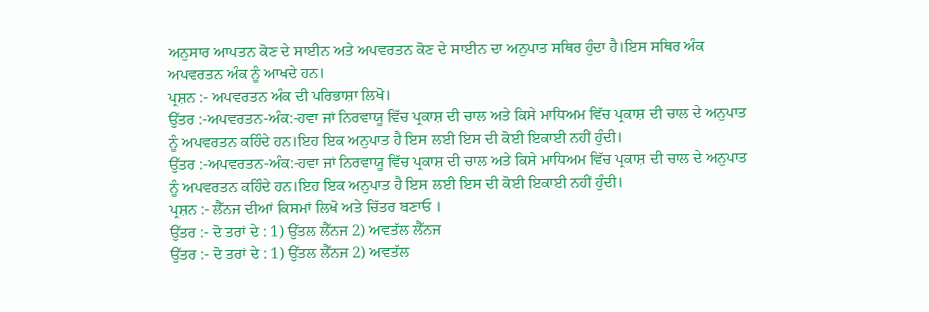ਅਨੁਸਾਰ ਆਪਤਨ ਕੋਣ ਦੇ ਸਾਈਨ ਅਤੇ ਅਪਵਰਤਨ ਕੋਣ ਦੇ ਸਾਈਨ ਦਾ ਅਨੁਪਾਤ ਸਥਿਰ ਹੁੰਦਾ ਹੈ।ਇਸ ਸਥਿਰ ਅੰਕ ਅਪਵਰਤਨ ਅੰਕ ਨੂੰ ਆਖਦੇ ਹਨ।
ਪ੍ਰਸ਼ਨ :- ਅਪਵਰਤਨ ਅੰਕ ਦੀ ਪਰਿਭਾਸ਼ਾ ਲਿਖੋ।
ਉੱਤਰ :-ਅਪਵਰਤਨ-ਅੰਕ:-ਹਵਾ ਜਾਂ ਨਿਰਵਾਯੂ ਵਿੱਚ ਪ੍ਰਕਾਸ਼ ਦੀ ਚਾਲ ਅਤੇ ਕਿਸੇ ਮਾਧਿਅਮ ਵਿੱਚ ਪ੍ਰਕਾਸ਼ ਦੀ ਚਾਲ ਦੇ ਅਨੁਪਾਤ ਨੂੰ ਅਪਵਰਤਨ ਕਹਿੰਦੇ ਹਨ।ਇਹ ਇਕ ਅਨੁਪਾਤ ਹੈ ਇਸ ਲਈ ਇਸ ਦੀ ਕੋਈ ਇਕਾਈ ਨਹੀਂ ਹੁੰਦੀ।
ਉੱਤਰ :-ਅਪਵਰਤਨ-ਅੰਕ:-ਹਵਾ ਜਾਂ ਨਿਰਵਾਯੂ ਵਿੱਚ ਪ੍ਰਕਾਸ਼ ਦੀ ਚਾਲ ਅਤੇ ਕਿਸੇ ਮਾਧਿਅਮ ਵਿੱਚ ਪ੍ਰਕਾਸ਼ ਦੀ ਚਾਲ ਦੇ ਅਨੁਪਾਤ ਨੂੰ ਅਪਵਰਤਨ ਕਹਿੰਦੇ ਹਨ।ਇਹ ਇਕ ਅਨੁਪਾਤ ਹੈ ਇਸ ਲਈ ਇਸ ਦੀ ਕੋਈ ਇਕਾਈ ਨਹੀਂ ਹੁੰਦੀ।
ਪ੍ਰਸ਼ਨ :- ਲੈੱਨਜ ਦੀਆਂ ਕਿਸਮਾਂ ਲਿਖੋ ਅਤੇ ਚਿੱਤਰ ਬਣਾਓ ।
ਉੱਤਰ :- ਦੋ ਤਰਾਂ ਦੇ : 1) ਉੱਤਲ ਲੈੱਨਜ 2) ਅਵਤੱਲ ਲੈੱਨਜ
ਉੱਤਰ :- ਦੋ ਤਰਾਂ ਦੇ : 1) ਉੱਤਲ ਲੈੱਨਜ 2) ਅਵਤੱਲ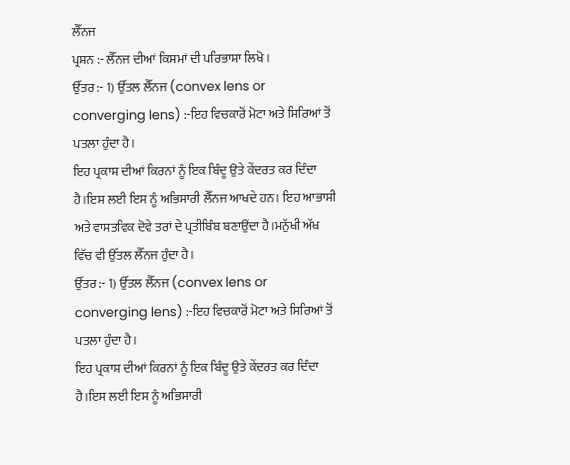ਲੈੱਨਜ
ਪ੍ਰਸ਼ਨ :- ਲੈੱਨਜ ਦੀਆਂ ਕਿਸਮਾਂ ਦੀ ਪਰਿਭਾਸ਼ਾ ਲਿਖੋ ।
ਉੱਤਰ :- 1) ਉੱਤਲ ਲੈੱਨਜ (convex lens or converging lens) :-ਇਹ ਵਿਚਕਾਰੋਂ ਮੋਟਾ ਅਤੇ ਸਿਰਿਆਂ ਤੋਂ ਪਤਲਾ ਹੁੰਦਾ ਹੈ।
ਇਹ ਪ੍ਰਕਾਸ਼ ਦੀਆਂ ਕਿਰਨਾਂ ਨੂੰ ਇਕ ਬਿੰਦੂ ਉਤੇ ਕੇਂਦਰਤ ਕਰ ਦਿੰਦਾ ਹੈ।ਇਸ ਲਈ ਇਸ ਨੂੰ ਅਭਿਸਾਰੀ ਲੈੱਨਜ ਆਖਦੇ ਹਨ। ਇਹ ਆਭਾਸੀ ਅਤੇ ਵਾਸਤਵਿਕ ਦੋਵੇ ਤਰਾਂ ਦੇ ਪ੍ਰਤੀਬਿੰਬ ਬਣਾਉਂਦਾ ਹੈ।ਮਨੁੱਖੀ ਅੱਖ ਵਿੱਚ ਵੀ ਉੱਤਲ ਲੈੱਨਜ ਹੁੰਦਾ ਹੈ।
ਉੱਤਰ :- 1) ਉੱਤਲ ਲੈੱਨਜ (convex lens or converging lens) :-ਇਹ ਵਿਚਕਾਰੋਂ ਮੋਟਾ ਅਤੇ ਸਿਰਿਆਂ ਤੋਂ ਪਤਲਾ ਹੁੰਦਾ ਹੈ।
ਇਹ ਪ੍ਰਕਾਸ਼ ਦੀਆਂ ਕਿਰਨਾਂ ਨੂੰ ਇਕ ਬਿੰਦੂ ਉਤੇ ਕੇਂਦਰਤ ਕਰ ਦਿੰਦਾ ਹੈ।ਇਸ ਲਈ ਇਸ ਨੂੰ ਅਭਿਸਾਰੀ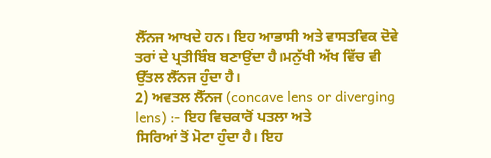ਲੈੱਨਜ ਆਖਦੇ ਹਨ। ਇਹ ਆਭਾਸੀ ਅਤੇ ਵਾਸਤਵਿਕ ਦੋਵੇ ਤਰਾਂ ਦੇ ਪ੍ਰਤੀਬਿੰਬ ਬਣਾਉਂਦਾ ਹੈ।ਮਨੁੱਖੀ ਅੱਖ ਵਿੱਚ ਵੀ ਉੱਤਲ ਲੈੱਨਜ ਹੁੰਦਾ ਹੈ।
2) ਅਵਤਲ ਲੈੱਨਜ (concave lens or diverging lens) :- ਇਹ ਵਿਚਕਾਰੋਂ ਪਤਲਾ ਅਤੇ
ਸਿਰਿਆਂ ਤੋਂ ਮੋਟਾ ਹੁੰਦਾ ਹੈ। ਇਹ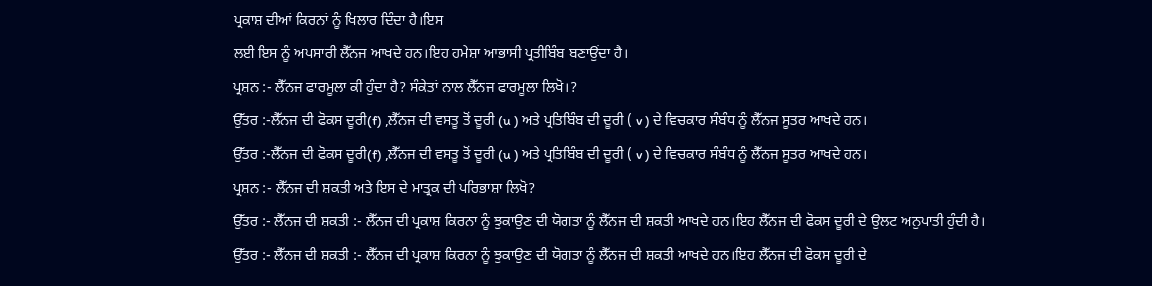ਪ੍ਰਕਾਸ਼ ਦੀਆਂ ਕਿਰਨਾਂ ਨੂੰ ਖਿਲਾਰ ਦਿੰਦਾ ਹੈ।ਇਸ
ਲਈ ਇਸ ਨੂੰ ਅਪਸਾਰੀ ਲੈੱਨਜ ਆਖਦੇ ਹਨ।ਇਹ ਹਮੇਸ਼ਾ ਆਭਾਸੀ ਪ੍ਰਤੀਬਿੰਬ ਬਣਾਉਂਦਾ ਹੈ।
ਪ੍ਰਸ਼ਨ :- ਲੈੱਨਜ ਫਾਰਮੂਲਾ ਕੀ ਹੁੰਦਾ ਹੈ? ਸੰਕੇਤਾਂ ਨਾਲ ਲੈੱਨਜ ਫਾਰਮੂਲਾ ਲਿਖੋ।?
ਉੱਤਰ :-ਲੈੱਨਜ ਦੀ ਫੋਕਸ ਦੂਰੀ(f) ,ਲੈੱਨਜ ਦੀ ਵਸਤੂ ਤੋਂ ਦੂਰੀ (u ) ਅਤੇ ਪ੍ਰਤਿਬਿੰਬ ਦੀ ਦੂਰੀ ( v ) ਦੇ ਵਿਚਕਾਰ ਸੰਬੰਧ ਨੂੰ ਲੈੱਨਜ ਸੂਤਰ ਆਖਦੇ ਹਨ।
ਉੱਤਰ :-ਲੈੱਨਜ ਦੀ ਫੋਕਸ ਦੂਰੀ(f) ,ਲੈੱਨਜ ਦੀ ਵਸਤੂ ਤੋਂ ਦੂਰੀ (u ) ਅਤੇ ਪ੍ਰਤਿਬਿੰਬ ਦੀ ਦੂਰੀ ( v ) ਦੇ ਵਿਚਕਾਰ ਸੰਬੰਧ ਨੂੰ ਲੈੱਨਜ ਸੂਤਰ ਆਖਦੇ ਹਨ।
ਪ੍ਰਸ਼ਨ :- ਲੈੱਨਜ ਦੀ ਸ਼ਕਤੀ ਅਤੇ ਇਸ ਦੇ ਮਾਤ੍ਰਕ ਦੀ ਪਰਿਭਾਸ਼ਾ ਲਿਖੋ?
ਉੱਤਰ :- ਲੈੱਨਜ ਦੀ ਸ਼ਕਤੀ :- ਲੈੱਨਜ ਦੀ ਪ੍ਰਕਾਸ਼ ਕਿਰਨਾ ਨੂੰ ਝੁਕਾਉਣ ਦੀ ਯੋਗਤਾ ਨੂੰ ਲੈੱਨਜ ਦੀ ਸ਼ਕਤੀ ਆਖਦੇ ਹਨ।ਇਹ ਲੈੱਨਜ ਦੀ ਫੋਕਸ ਦੂਰੀ ਦੇ ਉਲਟ ਅਨੁਪਾਤੀ ਹੁੰਦੀ ਹੈ।
ਉੱਤਰ :- ਲੈੱਨਜ ਦੀ ਸ਼ਕਤੀ :- ਲੈੱਨਜ ਦੀ ਪ੍ਰਕਾਸ਼ ਕਿਰਨਾ ਨੂੰ ਝੁਕਾਉਣ ਦੀ ਯੋਗਤਾ ਨੂੰ ਲੈੱਨਜ ਦੀ ਸ਼ਕਤੀ ਆਖਦੇ ਹਨ।ਇਹ ਲੈੱਨਜ ਦੀ ਫੋਕਸ ਦੂਰੀ ਦੇ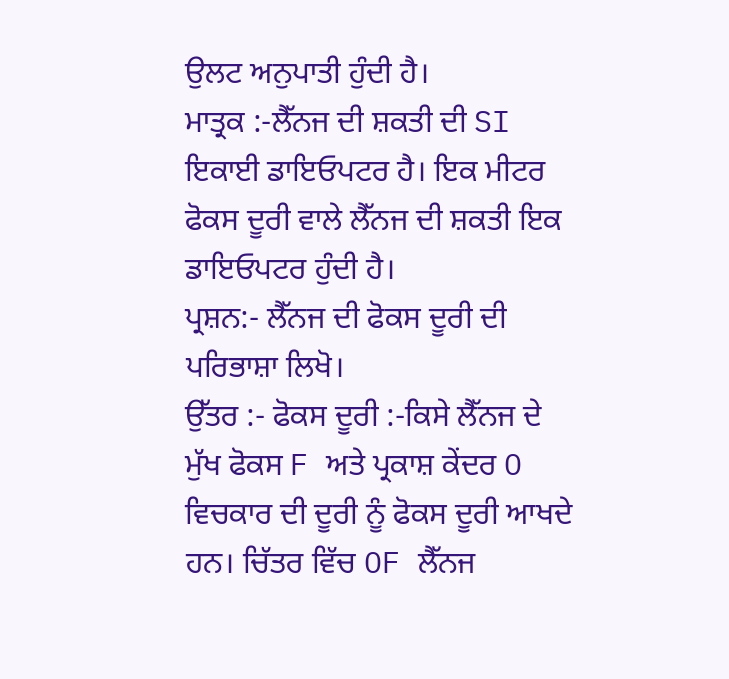ਉਲਟ ਅਨੁਪਾਤੀ ਹੁੰਦੀ ਹੈ।
ਮਾਤ੍ਰਕ :-ਲੈੱਨਜ ਦੀ ਸ਼ਕਤੀ ਦੀ SI ਇਕਾਈ ਡਾਇਓਪਟਰ ਹੈ। ਇਕ ਮੀਟਰ ਫੋਕਸ ਦੂਰੀ ਵਾਲੇ ਲੈੱਨਜ ਦੀ ਸ਼ਕਤੀ ਇਕ ਡਾਇਓਪਟਰ ਹੁੰਦੀ ਹੈ।
ਪ੍ਰਸ਼ਨ:- ਲੈੱਨਜ ਦੀ ਫੋਕਸ ਦੂਰੀ ਦੀ ਪਰਿਭਾਸ਼ਾ ਲਿਖੋ।
ਉੱਤਰ :- ਫੋਕਸ ਦੂਰੀ :-ਕਿਸੇ ਲੈੱਨਜ ਦੇ ਮੁੱਖ ਫੋਕਸ F ਅਤੇ ਪ੍ਰਕਾਸ਼ ਕੇਂਦਰ O ਵਿਚਕਾਰ ਦੀ ਦੂਰੀ ਨੂੰ ਫੋਕਸ ਦੂਰੀ ਆਖਦੇ ਹਨ। ਚਿੱਤਰ ਵਿੱਚ OF ਲੈੱਨਜ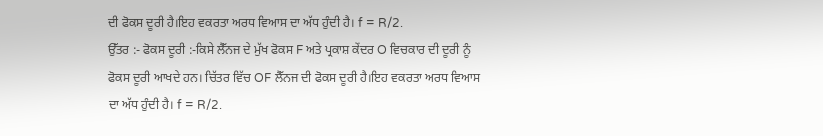ਦੀ ਫੋਕਸ ਦੂਰੀ ਹੈ।ਇਹ ਵਕਰਤਾ ਅਰਧ ਵਿਆਸ ਦਾ ਅੱਧ ਹੁੰਦੀ ਹੈ। f = R/2.
ਉੱਤਰ :- ਫੋਕਸ ਦੂਰੀ :-ਕਿਸੇ ਲੈੱਨਜ ਦੇ ਮੁੱਖ ਫੋਕਸ F ਅਤੇ ਪ੍ਰਕਾਸ਼ ਕੇਂਦਰ O ਵਿਚਕਾਰ ਦੀ ਦੂਰੀ ਨੂੰ ਫੋਕਸ ਦੂਰੀ ਆਖਦੇ ਹਨ। ਚਿੱਤਰ ਵਿੱਚ OF ਲੈੱਨਜ ਦੀ ਫੋਕਸ ਦੂਰੀ ਹੈ।ਇਹ ਵਕਰਤਾ ਅਰਧ ਵਿਆਸ ਦਾ ਅੱਧ ਹੁੰਦੀ ਹੈ। f = R/2.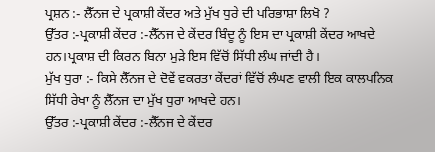ਪ੍ਰਸ਼ਨ :- ਲੈੱਨਜ ਦੇ ਪ੍ਰਕਾਸ਼ੀ ਕੇਂਦਰ ਅਤੇ ਮੁੱਖ ਧੁਰੇ ਦੀ ਪਰਿਭਾਸ਼ਾ ਲਿਖੋ ?
ਉੱਤਰ :-ਪ੍ਰਕਾਸ਼ੀ ਕੇਂਦਰ :-ਲੈੱਨਜ ਦੇ ਕੇਂਦਰ ਬਿੰਦੂ ਨੂੰ ਇਸ ਦਾ ਪ੍ਰਕਾਸ਼ੀ ਕੇਂਦਰ ਆਖਦੇ ਹਨ।ਪ੍ਰਕਾਸ਼ ਦੀ ਕਿਰਨ ਬਿਨਾ ਮੁੜੇ ਇਸ ਵਿੱਚੋਂ ਸਿੱਧੀ ਲੰਘ ਜਾਂਦੀ ਹੈ।
ਮੁੱਖ ਧੁਰਾ :- ਕਿਸੇ ਲੈੱਨਜ ਦੇ ਦੋਵੇਂ ਵਕਰਤਾ ਕੇਂਦਰਾਂ ਵਿੱਚੋਂ ਲੰਘਣ ਵਾਲੀ ਇਕ ਕਾਲਪਨਿਕ ਸਿੱਧੀ ਰੇਖਾ ਨੂੰ ਲੈੱਨਜ ਦਾ ਮੁੱਖ ਧੁਰਾ ਆਖਦੇ ਹਨ।
ਉੱਤਰ :-ਪ੍ਰਕਾਸ਼ੀ ਕੇਂਦਰ :-ਲੈੱਨਜ ਦੇ ਕੇਂਦਰ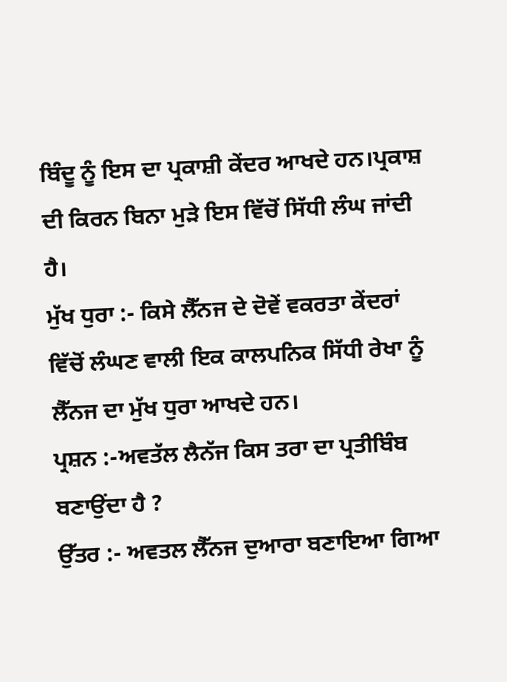ਬਿੰਦੂ ਨੂੰ ਇਸ ਦਾ ਪ੍ਰਕਾਸ਼ੀ ਕੇਂਦਰ ਆਖਦੇ ਹਨ।ਪ੍ਰਕਾਸ਼ ਦੀ ਕਿਰਨ ਬਿਨਾ ਮੁੜੇ ਇਸ ਵਿੱਚੋਂ ਸਿੱਧੀ ਲੰਘ ਜਾਂਦੀ ਹੈ।
ਮੁੱਖ ਧੁਰਾ :- ਕਿਸੇ ਲੈੱਨਜ ਦੇ ਦੋਵੇਂ ਵਕਰਤਾ ਕੇਂਦਰਾਂ ਵਿੱਚੋਂ ਲੰਘਣ ਵਾਲੀ ਇਕ ਕਾਲਪਨਿਕ ਸਿੱਧੀ ਰੇਖਾ ਨੂੰ ਲੈੱਨਜ ਦਾ ਮੁੱਖ ਧੁਰਾ ਆਖਦੇ ਹਨ।
ਪ੍ਰਸ਼ਨ :-ਅਵਤੱਲ ਲੈਨੱਜ ਕਿਸ ਤਰਾ ਦਾ ਪ੍ਰਤੀਬਿੰਬ ਬਣਾਉਂਦਾ ਹੈ ?
ਉੱਤਰ :- ਅਵਤਲ ਲੈੱਨਜ ਦੁਆਰਾ ਬਣਾਇਆ ਗਿਆ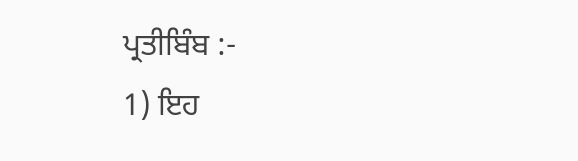ਪ੍ਰਤੀਬਿੰਬ :-
1) ਇਹ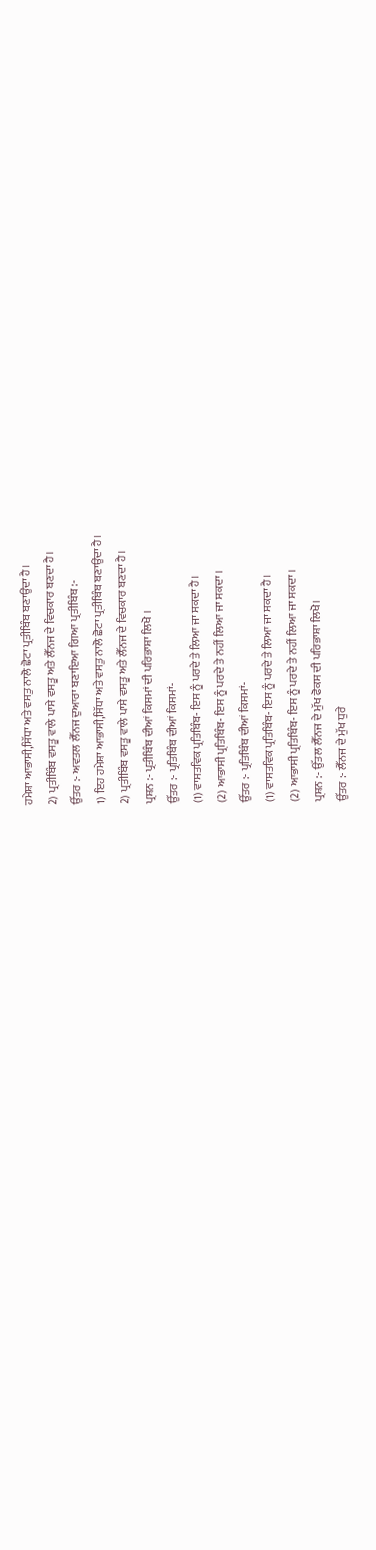ਹਮੇਸ਼ਾ ਆਭਾਸੀ,ਸਿੱਧਾ ਅਤੇ ਵਸਤੁ ਨਾਲੋ ਛੋਟਾ ਪ੍ਰਤੀਬਿੰਬ ਬਣਾਉਂਦਾ ਹੈ।
2) ਪ੍ਰਤੀਬਿੰਬ ਵਸਤੂ ਵਾਲੇ ਪਾਸੇ ਵਸਤੂ ਅਤੇ ਲੈੱਨਜ ਦੇ ਵਿਚਕਾਰ ਬਣਦਾ ਹੈ।
ਉੱਤਰ :- ਅਵਤਲ ਲੈੱਨਜ ਦੁਆਰਾ ਬਣਾਇਆ ਗਿਆ ਪ੍ਰਤੀਬਿੰਬ :-
1) ਇਹ ਹਮੇਸ਼ਾ ਆਭਾਸੀ,ਸਿੱਧਾ ਅਤੇ ਵਸਤੁ ਨਾਲੋ ਛੋਟਾ ਪ੍ਰਤੀਬਿੰਬ ਬਣਾਉਂਦਾ ਹੈ।
2) ਪ੍ਰਤੀਬਿੰਬ ਵਸਤੂ ਵਾਲੇ ਪਾਸੇ ਵਸਤੂ ਅਤੇ ਲੈੱਨਜ ਦੇ ਵਿਚਕਾਰ ਬਣਦਾ ਹੈ।
ਪ੍ਰਸ਼ਨ :- ਪ੍ਰਤੀਬਿੰਬ ਦੀਆਂ ਕਿਸਮਾਂ ਦੀ ਪਰਿਭਾਸ਼ਾ ਲਿਖੋ ।
ਉੱਤਰ :- ਪ੍ਰਤਿਬਿੰਬ ਦੀਆਂ ਕਿਸਮਾਂ-
(1) ਵਾਸਤਵਿਕ ਪ੍ਰਤਿਬਿੰਬ- ਇਸ ਨੂੰ ਪਰਦੇ ਤੇ ਲਿਆ ਜਾ ਸਕਦਾ ਹੈ।
(2) ਆਭਾਸੀ ਪ੍ਰਤਿਬਿੰਬ- ਇਸ ਨੂੰ ਪਰਦੇ ਤੇ ਨਹੀਂ ਲਿਆ ਜਾ ਸਕਦਾ ।
ਉੱਤਰ :- ਪ੍ਰਤਿਬਿੰਬ ਦੀਆਂ ਕਿਸਮਾਂ-
(1) ਵਾਸਤਵਿਕ ਪ੍ਰਤਿਬਿੰਬ- ਇਸ ਨੂੰ ਪਰਦੇ ਤੇ ਲਿਆ ਜਾ ਸਕਦਾ ਹੈ।
(2) ਆਭਾਸੀ ਪ੍ਰਤਿਬਿੰਬ- ਇਸ ਨੂੰ ਪਰਦੇ ਤੇ ਨਹੀਂ ਲਿਆ ਜਾ ਸਕਦਾ ।
ਪ੍ਰਸ਼ਨ :- ਉੱਤਲ ਲੈੱਨਜ ਦੇ ਮੁੱਖ ਫੋਕਸ ਦੀ ਪਰਿਭਾਸ਼ਾ ਲਿਖੋ।
ਉੱਤਰ :- ਲੈੱਨਜ ਦੇ ਮੁੱਖ ਧੁਰੇ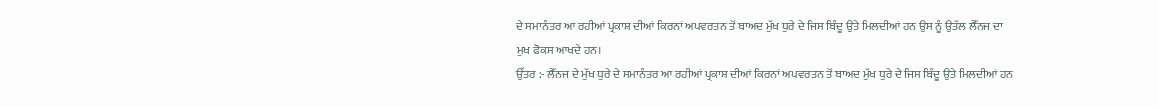ਦੇ ਸਮਾਨੰਤਰ ਆ ਰਹੀਆਂ ਪ੍ਰਕਾਸ਼ ਦੀਆਂ ਕਿਰਨਾਂ ਅਪਵਰਤਨ ਤੋਂ ਬਾਅਦ ਮੁੱਖ ਧੁਰੇ ਦੇ ਜਿਸ ਬਿੰਦੂ ਉਤੇ ਮਿਲਦੀਆਂ ਹਨ ਉਸ ਨੂੰ ਉਤੱਲ ਲੈੱਨਜ ਦਾ ਮੁਖ ਫੋਕਸ ਆਖਦੇ ਹਨ।
ਉੱਤਰ :- ਲੈੱਨਜ ਦੇ ਮੁੱਖ ਧੁਰੇ ਦੇ ਸਮਾਨੰਤਰ ਆ ਰਹੀਆਂ ਪ੍ਰਕਾਸ਼ ਦੀਆਂ ਕਿਰਨਾਂ ਅਪਵਰਤਨ ਤੋਂ ਬਾਅਦ ਮੁੱਖ ਧੁਰੇ ਦੇ ਜਿਸ ਬਿੰਦੂ ਉਤੇ ਮਿਲਦੀਆਂ ਹਨ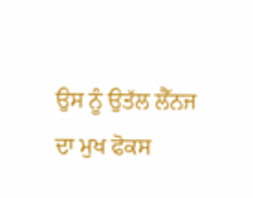ਉਸ ਨੂੰ ਉਤੱਲ ਲੈੱਨਜ ਦਾ ਮੁਖ ਫੋਕਸ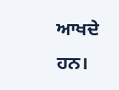ਆਖਦੇ ਹਨ।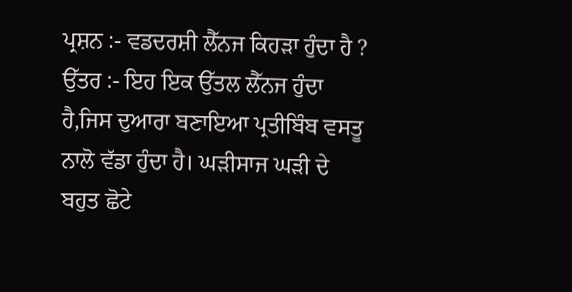ਪ੍ਰਸ਼ਨ :- ਵਡਦਰਸ਼ੀ ਲੈੱਨਜ ਕਿਹੜਾ ਹੁੰਦਾ ਹੈ ?
ਉੱਤਰ :- ਇਹ ਇਕ ਉੱਤਲ ਲੈੱਨਜ ਹੁੰਦਾ ਹੈ,ਜਿਸ ਦੁਆਰਾ ਬਣਾਇਆ ਪ੍ਰਤੀਬਿੰਬ ਵਸਤੂ ਨਾਲੋ ਵੱਡਾ ਹੁੰਦਾ ਹੈ। ਘੜੀਸਾਜ ਘੜੀ ਦੇ ਬਹੁਤ ਛੋਟੇ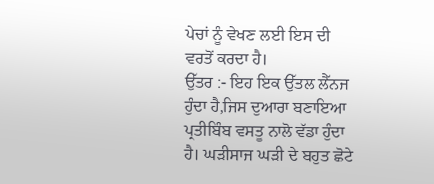ਪੇਚਾਂ ਨੂੰ ਵੇਖਣ ਲਈ ਇਸ ਦੀ ਵਰਤੋਂ ਕਰਦਾ ਹੈ।
ਉੱਤਰ :- ਇਹ ਇਕ ਉੱਤਲ ਲੈੱਨਜ ਹੁੰਦਾ ਹੈ,ਜਿਸ ਦੁਆਰਾ ਬਣਾਇਆ ਪ੍ਰਤੀਬਿੰਬ ਵਸਤੂ ਨਾਲੋ ਵੱਡਾ ਹੁੰਦਾ ਹੈ। ਘੜੀਸਾਜ ਘੜੀ ਦੇ ਬਹੁਤ ਛੋਟੇ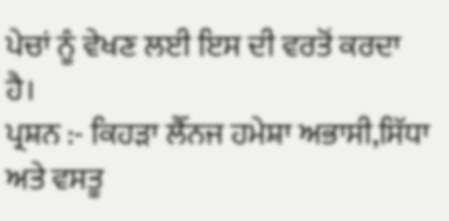ਪੇਚਾਂ ਨੂੰ ਵੇਖਣ ਲਈ ਇਸ ਦੀ ਵਰਤੋਂ ਕਰਦਾ ਹੈ।
ਪ੍ਰਸ਼ਨ :- ਕਿਹੜਾ ਲੈੱਨਜ ਹਮੇਸ਼ਾ ਅਭਾਸੀ,ਸਿੱਧਾ ਅਤੇ ਵਸਤੂ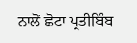ਨਾਲੋਂ ਛੋਟਾ ਪ੍ਰਤੀਬਿੰਬ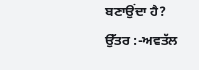ਬਣਾਉਂਦਾ ਹੈ?
ਉੱਤਰ :-ਅਵਤੱਲ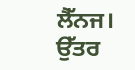ਲੈੱਨਜ।
ਉੱਤਰ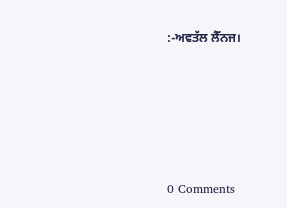:-ਅਵਤੱਲ ਲੈੱਨਜ।









0 Comments